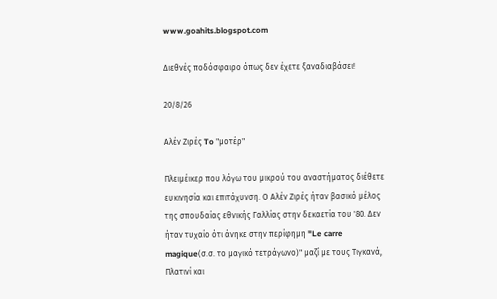www.goahits.blogspot.com

Διεθνές ποδόσφαιρο όπως δεν έχετε ξαναδιαβάσει!

20/8/26

Αλέν Ζιρές To "μοτέρ"

Πλειμέικερ που λόγω του μικρού του αναστήματος διέθετε ευκινησία και επιτάχυνση. Ο Αλέν Ζιρές ήταν βασικό μέλος της σπουδαίας εθνικής Γαλλίας στην δεκαετία του '80. Δεν ήταν τυχαίο ότι άνηκε στην περίφημη "Le carre magique(σ.σ. το μαγικό τετράγωνο)" μαζί με τους Τιγκανά, Πλατινί και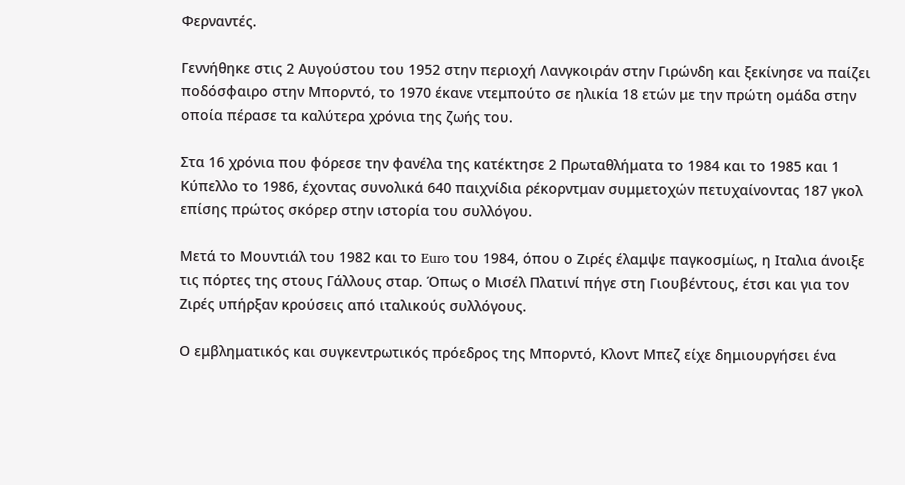Φερναντές.

Γεννήθηκε στις 2 Αυγούστου του 1952 στην περιοχή Λανγκοιράν στην Γιρώνδη και ξεκίνησε να παίζει ποδόσφαιρο στην Μπορντό, το 1970 έκανε ντεμπούτο σε ηλικία 18 ετών με την πρώτη ομάδα στην οποία πέρασε τα καλύτερα χρόνια της ζωής του.

Στα 16 χρόνια που φόρεσε την φανέλα της κατέκτησε 2 Πρωταθλήματα το 1984 και το 1985 και 1 Κύπελλο το 1986, έχοντας συνολικά 640 παιχνίδια ρέκορντμαν συμμετοχών πετυχαίνοντας 187 γκολ επίσης πρώτος σκόρερ στην ιστορία του συλλόγου.

Μετά το Μουντιάλ του 1982 και το Euro του 1984, όπου ο Ζιρές έλαμψε παγκοσμίως, η Ιταλια άνοιξε τις πόρτες της στους Γάλλους σταρ. Όπως ο Μισέλ Πλατινί πήγε στη Γιουβέντους, έτσι και για τον Ζιρές υπήρξαν κρούσεις από ιταλικούς συλλόγους.

Ο εμβληματικός και συγκεντρωτικός πρόεδρος της Μπορντό, Κλοντ Μπεζ είχε δημιουργήσει ένα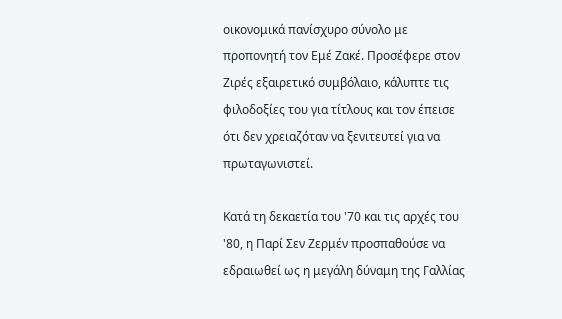οικονομικά πανίσχυρο σύνολο με προπονητή τον Εμέ Ζακέ. Προσέφερε στον Ζιρές εξαιρετικό συμβόλαιο, κάλυπτε τις φιλοδοξίες του για τίτλους και τον έπεισε ότι δεν χρειαζόταν να ξενιτευτεί για να πρωταγωνιστεί.

Κατά τη δεκαετία του '70 και τις αρχές του '80, η Παρί Σεν Ζερμέν προσπαθούσε να εδραιωθεί ως η μεγάλη δύναμη της Γαλλίας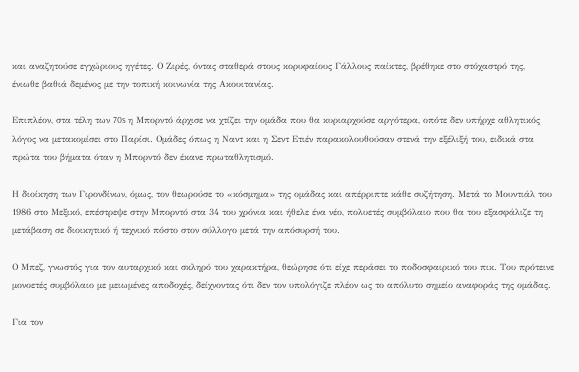και αναζητούσε εγχώριους ηγέτες. Ο Ζιρές, όντας σταθερά στους κορυφαίους Γάλλους παίκτες, βρέθηκε στο στόχαστρό της,  ένιωθε βαθιά δεμένος με την τοπική κοινωνία της Ακουιτανίας.

Επιπλέον, στα τέλη των 70s η Μπορντό άρχισε να χτίζει την ομάδα που θα κυριαρχούσε αργότερα, οπότε δεν υπήρχε αθλητικός λόγος να μετακομίσει στο Παρίσι. Ομάδες όπως η Ναντ και η Σεντ Ετιέν παρακολουθούσαν στενά την εξέλιξή του, ειδικά στα πρώτα του βήματα όταν η Μπορντό δεν έκανε πρωταθλητισμό.

Η διοίκηση των Γιρονδίνων, όμως, τον θεωρούσε το «κόσμημα» της ομάδας και απέρριπτε κάθε συζήτηση. Μετά το Μουντιάλ του 1986 στο Μεξικό, επέστρεψε στην Μπορντό στα 34 του χρόνια και ήθελε ένα νέο, πολυετές συμβόλαιο που θα του εξασφάλιζε τη μετάβαση σε διοικητικό ή τεχνικό πόστο στον σύλλογο μετά την απόσυρσή του.

Ο Μπεζ, γνωστός για τον αυταρχικό και σκληρό του χαρακτήρα, θεώρησε ότι είχε περάσει το ποδοσφαιρικό του πικ. Του πρότεινε μονοετές συμβόλαιο με μειωμένες αποδοχές, δείχνοντας ότι δεν τον υπολόγιζε πλέον ως το απόλυτο σημείο αναφοράς της ομάδας.

Για τον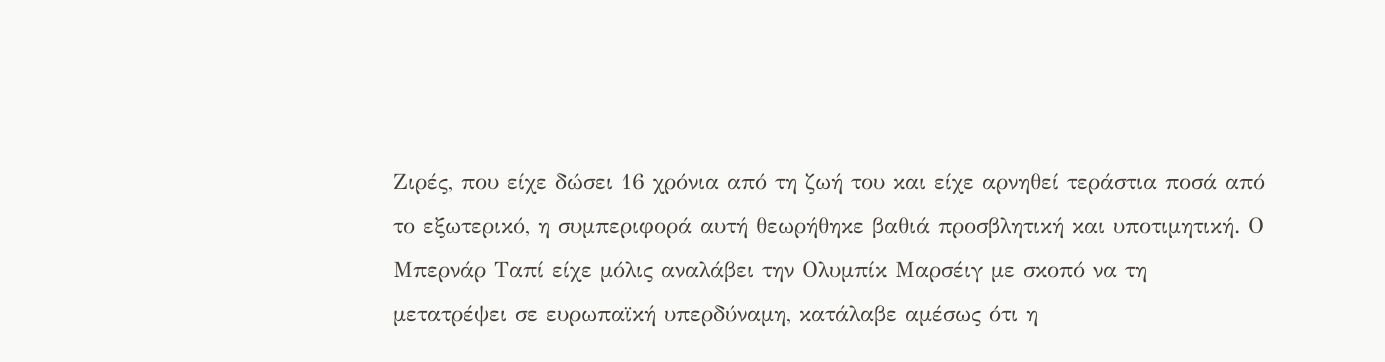Ζιρές, που είχε δώσει 16 χρόνια από τη ζωή του και είχε αρνηθεί τεράστια ποσά από το εξωτερικό, η συμπεριφορά αυτή θεωρήθηκε βαθιά προσβλητική και υποτιμητική. Ο Μπερνάρ Ταπί είχε μόλις αναλάβει την Ολυμπίκ Μαρσέιγ με σκοπό να τη μετατρέψει σε ευρωπαϊκή υπερδύναμη, κατάλαβε αμέσως ότι η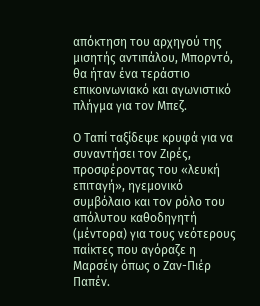απόκτηση του αρχηγού της μισητής αντιπάλου, Μπορντό, θα ήταν ένα τεράστιο επικοινωνιακό και αγωνιστικό πλήγμα για τον Μπεζ.

Ο Ταπί ταξίδεψε κρυφά για να συναντήσει τον Ζιρές, προσφέροντας του «λευκή επιταγή», ηγεμονικό συμβόλαιο και τον ρόλο του απόλυτου καθοδηγητή (μέντορα) για τους νεότερους παίκτες που αγόραζε η Μαρσέιγ όπως ο Ζαν-Πιέρ Παπέν.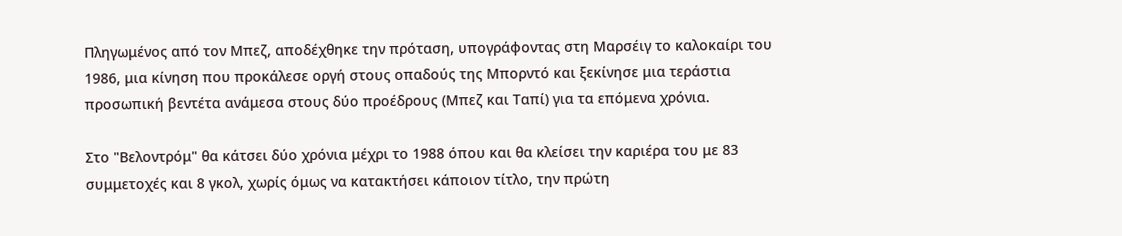Πληγωμένος από τον Μπεζ, αποδέχθηκε την πρόταση, υπογράφοντας στη Μαρσέιγ το καλοκαίρι του 1986, μια κίνηση που προκάλεσε οργή στους οπαδούς της Μπορντό και ξεκίνησε μια τεράστια προσωπική βεντέτα ανάμεσα στους δύο προέδρους (Μπεζ και Ταπί) για τα επόμενα χρόνια.

Στο "Βελοντρόμ" θα κάτσει δύο χρόνια μέχρι το 1988 όπου και θα κλείσει την καριέρα του με 83 συμμετοχές και 8 γκολ, χωρίς όμως να κατακτήσει κάποιον τίτλο, την πρώτη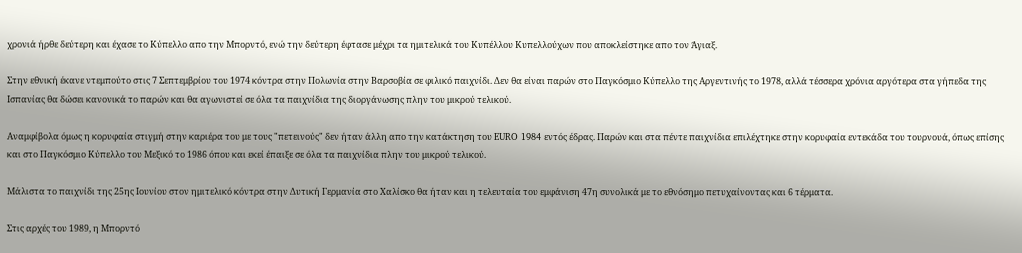χρονιά ήρθε δεύτερη και έχασε το Κύπελλο απο την Μπορντό, ενώ την δεύτερη έφτασε μέχρι τα ημιτελικά του Κυπέλλου Κυπελλούχων που αποκλείστηκε απο τον Άγιαξ.

Στην εθνική έκανε ντεμπούτο στις 7 Σεπτεμβρίου του 1974 κόντρα στην Πολωνία στην Βαρσοβία σε φιλικό παιχνίδι. Δεν θα είναι παρών στο Παγκόσμιο Κύπελλο της Αργεντινής το 1978, αλλά τέσσερα χρόνια αργότερα στα γήπεδα της Ισπανίας θα δώσει κανονικά το παρών και θα αγωνιστεί σε όλα τα παιχνίδια της διοργάνωσης πλην του μικρού τελικού.

Αναμφίβολα όμως η κορυφαία στιγμή στην καριέρα του με τους "πετεινούς" δεν ήταν άλλη απο την κατάκτηση του EURO 1984 εντός έδρας. Παρών και στα πέντε παιχνίδια επιλέχτηκε στην κορυφαία εντεκάδα του τουρνουά, όπως επίσης και στο Παγκόσμιο Κύπελλο του Μεξικό το 1986 όπου και εκεί έπαιξε σε όλα τα παιχνίδια πλην του μικρού τελικού.

Μάλιστα το παιχνίδι της 25ης Ιουνίου στον ημιτελικό κόντρα στην Δυτική Γερμανία στο Χαλίσκο θα ήταν και η τελευταία του εμφάνιση 47η συνολικά με το εθνόσημο πετυχαίνοντας και 6 τέρματα.

Στις αρχές του 1989, η Μπορντό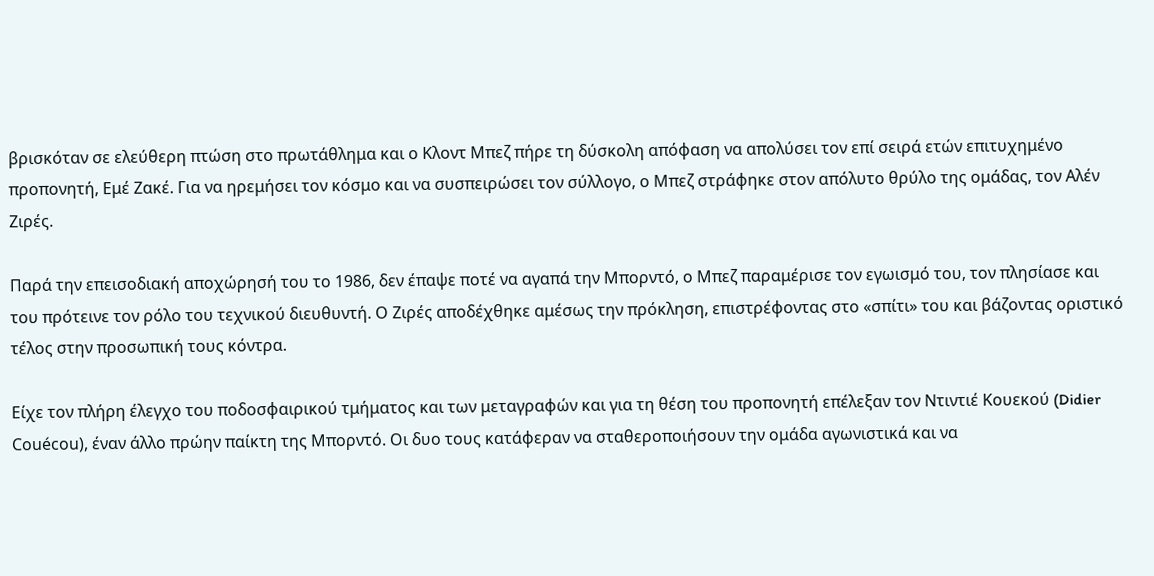βρισκόταν σε ελεύθερη πτώση στο πρωτάθλημα και ο Κλοντ Μπεζ πήρε τη δύσκολη απόφαση να απολύσει τον επί σειρά ετών επιτυχημένο προπονητή, Εμέ Ζακέ. Για να ηρεμήσει τον κόσμο και να συσπειρώσει τον σύλλογο, ο Μπεζ στράφηκε στον απόλυτο θρύλο της ομάδας, τον Αλέν Ζιρές.

Παρά την επεισοδιακή αποχώρησή του το 1986, δεν έπαψε ποτέ να αγαπά την Μπορντό, ο Μπεζ παραμέρισε τον εγωισμό του, τον πλησίασε και του πρότεινε τον ρόλο του τεχνικού διευθυντή. Ο Ζιρές αποδέχθηκε αμέσως την πρόκληση, επιστρέφοντας στο «σπίτι» του και βάζοντας οριστικό τέλος στην προσωπική τους κόντρα.

Είχε τον πλήρη έλεγχο του ποδοσφαιρικού τμήματος και των μεταγραφών και για τη θέση του προπονητή επέλεξαν τον Ντιντιέ Κουεκού (Didier Couécou), έναν άλλο πρώην παίκτη της Μπορντό. Οι δυο τους κατάφεραν να σταθεροποιήσουν την ομάδα αγωνιστικά και να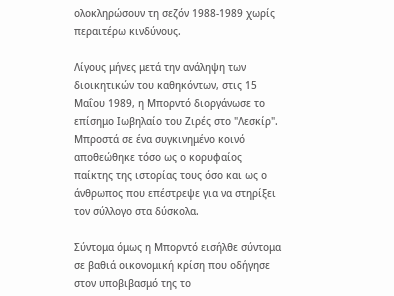ολοκληρώσουν τη σεζόν 1988-1989 χωρίς περαιτέρω κινδύνους.

Λίγους μήνες μετά την ανάληψη των διοικητικών του καθηκόντων, στις 15 Μαΐου 1989, η Μπορντό διοργάνωσε το επίσημο Ιωβηλαίο του Ζιρές στο "Λεσκίρ". Μπροστά σε ένα συγκινημένο κοινό αποθεώθηκε τόσο ως ο κορυφαίος παίκτης της ιστορίας τους όσο και ως ο άνθρωπος που επέστρεψε για να στηρίξει τον σύλλογο στα δύσκολα.

Σύντομα όμως η Μπορντό εισήλθε σύντομα σε βαθιά οικονομική κρίση που οδήγησε στον υποβιβασμό της το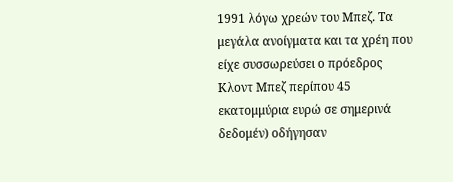1991 λόγω χρεών του Μπεζ. Τα μεγάλα ανοίγματα και τα χρέη που είχε συσσωρεύσει ο πρόεδρος Κλοντ Μπεζ περίπου 45 εκατομμύρια ευρώ σε σημερινά δεδομέν) οδήγησαν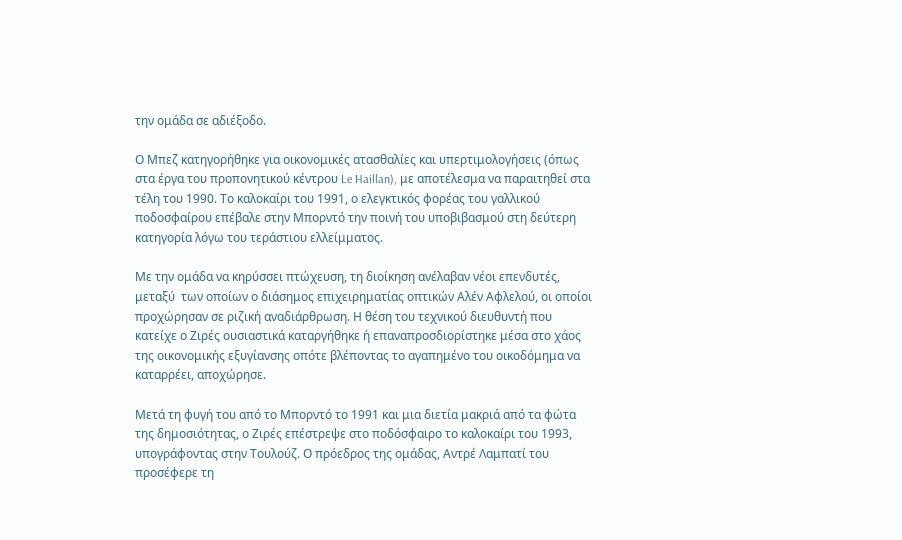την ομάδα σε αδιέξοδο.

Ο Μπεζ κατηγορήθηκε για οικονομικές ατασθαλίες και υπερτιμολογήσεις (όπως στα έργα του προπονητικού κέντρου Le Haillan), με αποτέλεσμα να παραιτηθεί στα τέλη του 1990. Το καλοκαίρι του 1991, ο ελεγκτικός φορέας του γαλλικού ποδοσφαίρου επέβαλε στην Μπορντό την ποινή του υποβιβασμού στη δεύτερη κατηγορία λόγω του τεράστιου ελλείμματος.

Με την ομάδα να κηρύσσει πτώχευση, τη διοίκηση ανέλαβαν νέοι επενδυτές, μεταξύ  των οποίων ο διάσημος επιχειρηματίας οπτικών Αλέν Αφλελού, οι οποίοι προχώρησαν σε ριζική αναδιάρθρωση. Η θέση του τεχνικού διευθυντή που κατείχε ο Ζιρές ουσιαστικά καταργήθηκε ή επαναπροσδιορίστηκε μέσα στο χάος της οικονομικής εξυγίανσης οπότε βλέποντας το αγαπημένο του οικοδόμημα να καταρρέει, αποχώρησε.

Μετά τη φυγή του από το Μπορντό το 1991 και μια διετία μακριά από τα φώτα της δημοσιότητας, ο Ζιρές επέστρεψε στο ποδόσφαιρο το καλοκαίρι του 1993, υπογράφοντας στην Τουλούζ. Ο πρόεδρος της ομάδας, Αντρέ Λαμπατί του προσέφερε τη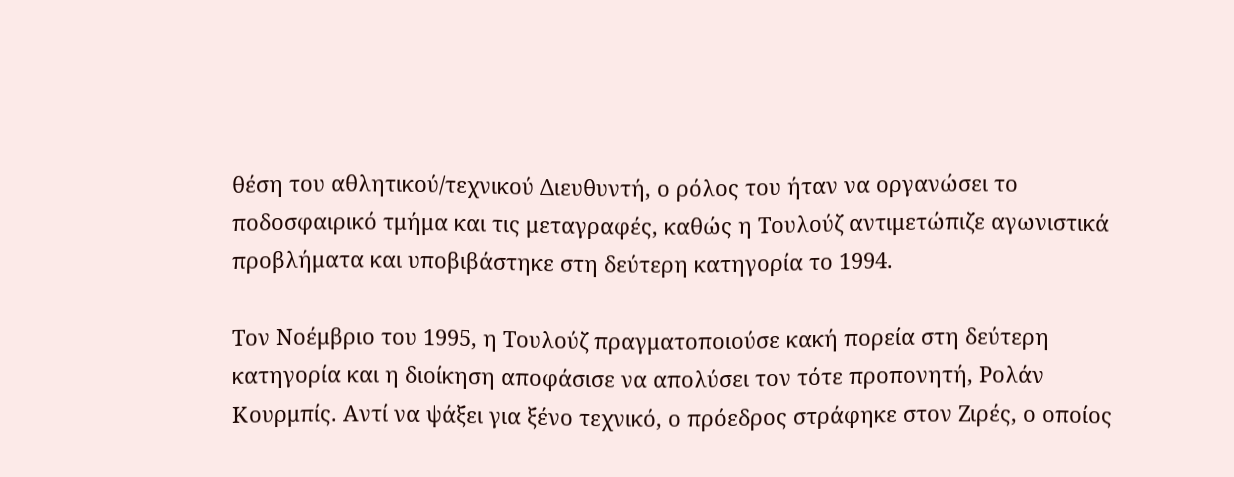θέση του αθλητικού/τεχνικού Διευθυντή, ο ρόλος του ήταν να οργανώσει το ποδοσφαιρικό τμήμα και τις μεταγραφές, καθώς η Τουλούζ αντιμετώπιζε αγωνιστικά προβλήματα και υποβιβάστηκε στη δεύτερη κατηγορία το 1994.

Τον Νοέμβριο του 1995, η Τουλούζ πραγματοποιούσε κακή πορεία στη δεύτερη κατηγορία και η διοίκηση αποφάσισε να απολύσει τον τότε προπονητή, Ρολάν Κουρμπίς. Αντί να ψάξει για ξένο τεχνικό, ο πρόεδρος στράφηκε στον Ζιρές, ο οποίος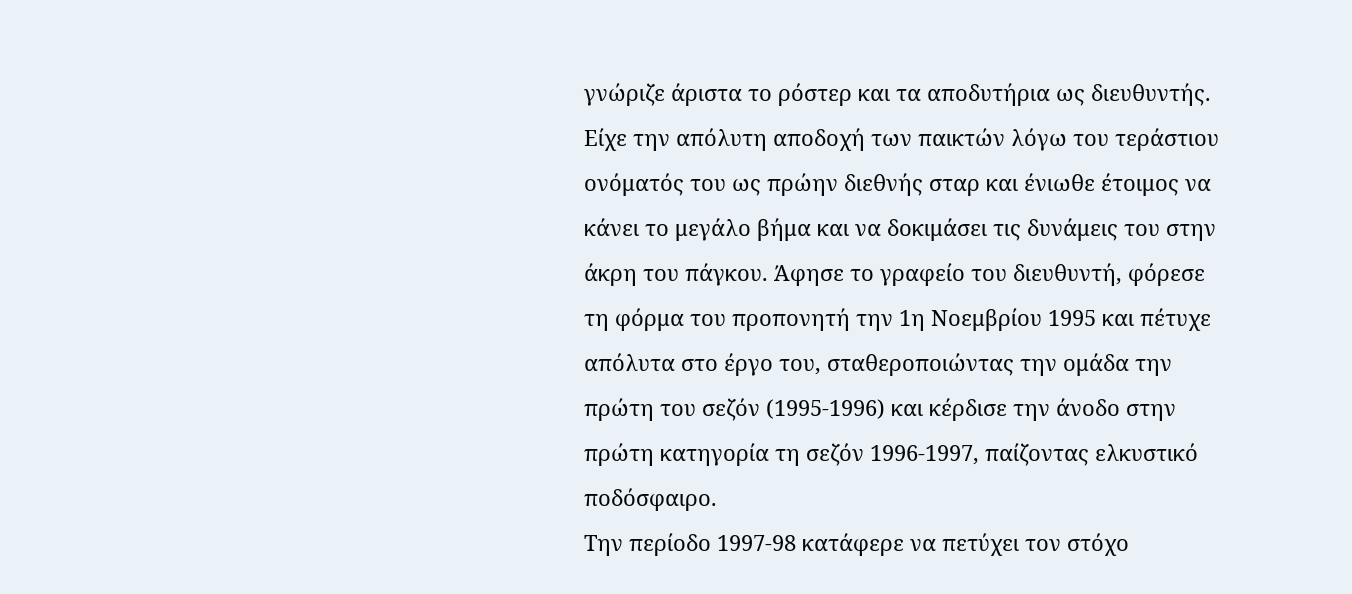γνώριζε άριστα το ρόστερ και τα αποδυτήρια ως διευθυντής.
Είχε την απόλυτη αποδοχή των παικτών λόγω του τεράστιου ονόματός του ως πρώην διεθνής σταρ και ένιωθε έτοιμος να κάνει το μεγάλο βήμα και να δοκιμάσει τις δυνάμεις του στην άκρη του πάγκου. Άφησε το γραφείο του διευθυντή, φόρεσε τη φόρμα του προπονητή την 1η Νοεμβρίου 1995 και πέτυχε απόλυτα στο έργο του, σταθεροποιώντας την ομάδα την πρώτη του σεζόν (1995-1996) και κέρδισε την άνοδο στην πρώτη κατηγορία τη σεζόν 1996-1997, παίζοντας ελκυστικό ποδόσφαιρο.
Την περίοδο 1997-98 κατάφερε να πετύχει τον στόχο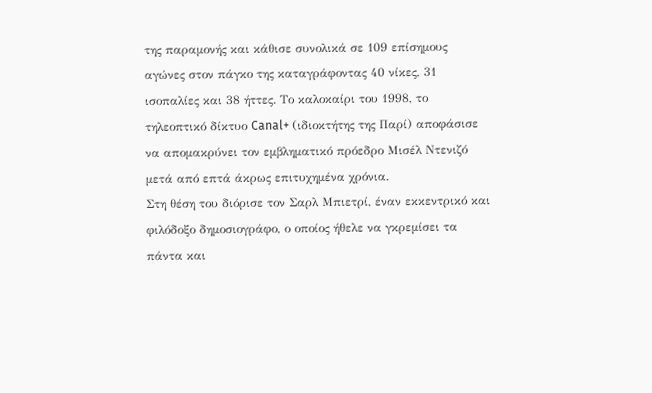της παραμονής και κάθισε συνολικά σε 109 επίσημους αγώνες στον πάγκο της καταγράφοντας 40 νίκες, 31 ισοπαλίες και 38 ήττες. Το καλοκαίρι του 1998, το τηλεοπτικό δίκτυο Canal+ (ιδιοκτήτης της Παρί) αποφάσισε να απομακρύνει τον εμβληματικό πρόεδρο Μισέλ Ντενιζό μετά από επτά άκρως επιτυχημένα χρόνια.
Στη θέση του διόρισε τον Σαρλ Μπιετρί, έναν εκκεντρικό και φιλόδοξο δημοσιογράφο, ο οποίος ήθελε να γκρεμίσει τα πάντα και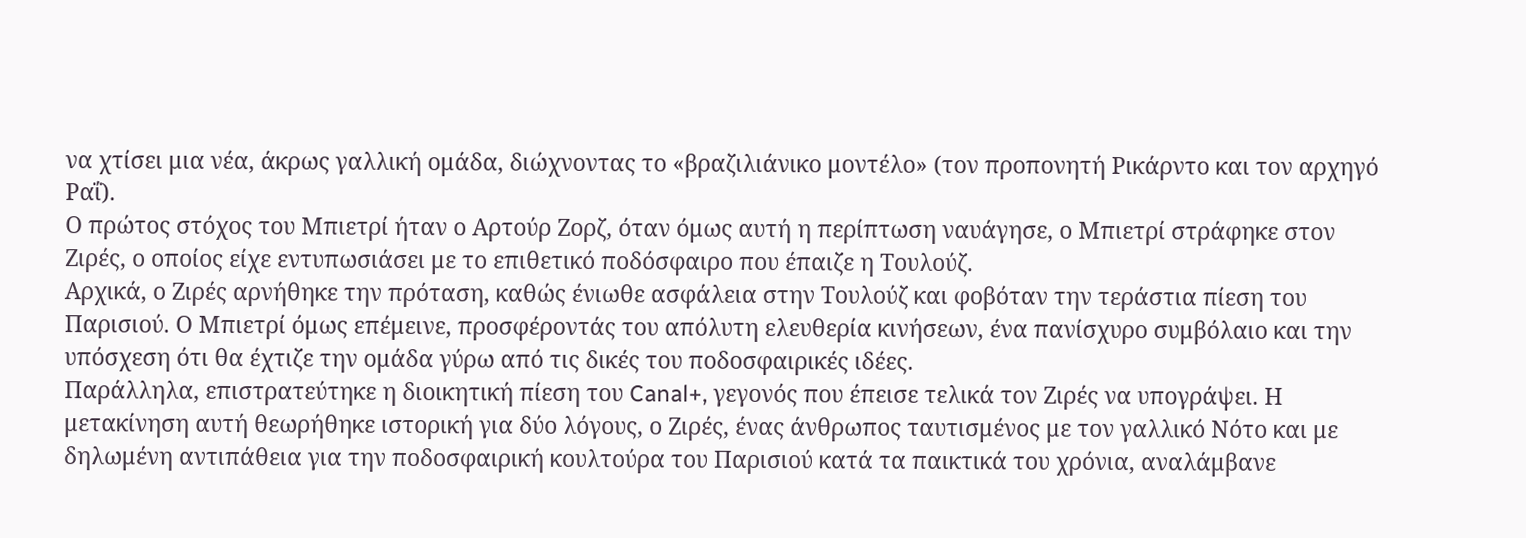να χτίσει μια νέα, άκρως γαλλική ομάδα, διώχνοντας το «βραζιλιάνικο μοντέλο» (τον προπονητή Ρικάρντο και τον αρχηγό Ραΐ).
Ο πρώτος στόχος του Μπιετρί ήταν ο Αρτούρ Ζορζ, όταν όμως αυτή η περίπτωση ναυάγησε, ο Μπιετρί στράφηκε στον Ζιρές, ο οποίος είχε εντυπωσιάσει με το επιθετικό ποδόσφαιρο που έπαιζε η Τουλούζ.
Αρχικά, ο Ζιρές αρνήθηκε την πρόταση, καθώς ένιωθε ασφάλεια στην Τουλούζ και φοβόταν την τεράστια πίεση του Παρισιού. Ο Μπιετρί όμως επέμεινε, προσφέροντάς του απόλυτη ελευθερία κινήσεων, ένα πανίσχυρο συμβόλαιο και την υπόσχεση ότι θα έχτιζε την ομάδα γύρω από τις δικές του ποδοσφαιρικές ιδέες.
Παράλληλα, επιστρατεύτηκε η διοικητική πίεση του Canal+, γεγονός που έπεισε τελικά τον Ζιρές να υπογράψει. Η μετακίνηση αυτή θεωρήθηκε ιστορική για δύο λόγους, ο Ζιρές, ένας άνθρωπος ταυτισμένος με τον γαλλικό Νότο και με δηλωμένη αντιπάθεια για την ποδοσφαιρική κουλτούρα του Παρισιού κατά τα παικτικά του χρόνια, αναλάμβανε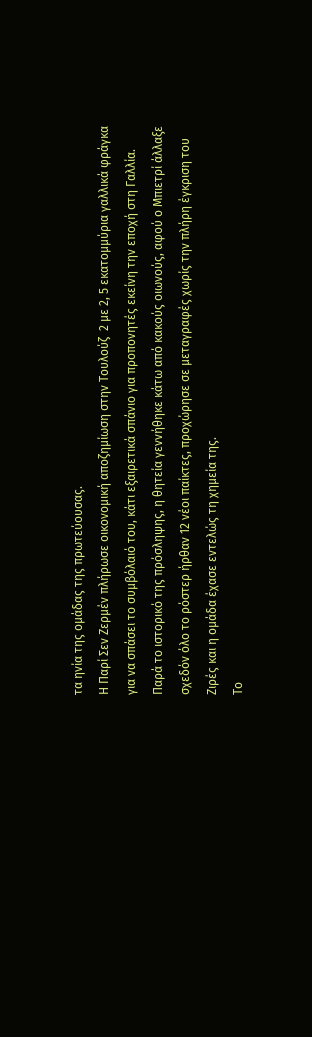τα ηνία της ομάδας της πρωτεύουσας.
Η Παρί Σεν Ζερμέν πλήρωσε οικονομική αποζημίωση στην Τουλούζ  2 με 2, 5 εκατομμύρια γαλλικά φράγκα για να σπάσει το συμβόλαιό του, κάτι εξαιρετικά σπάνιο για προπονητές εκείνη την εποχή στη Γαλλία.
Παρά το ιστορικό της πρόσληψης, η θητεία γεννήθηκε κάτω από κακούς οιωνούς, αφού ο Μπιετρί άλλαξε σχεδόν όλο το ρόστερ ήρθαν 12 νέοι παίκτες, προχώρησε σε μεταγραφές χωρίς την πλήρη έγκριση του Ζιρές και η ομάδα έχασε εντελώς τη χημεία της.
Το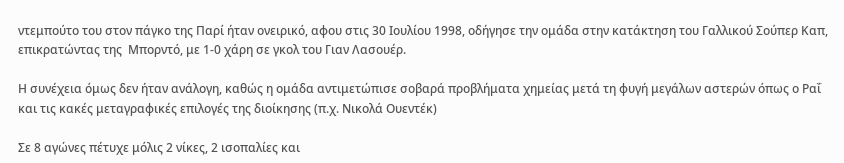ντεμπούτο του στον πάγκο της Παρί ήταν ονειρικό, αφου στις 30 Ιουλίου 1998, οδήγησε την ομάδα στην κατάκτηση του Γαλλικού Σούπερ Καπ, επικρατώντας της  Μπορντό, με 1-0 χάρη σε γκολ του Γιαν Λασουέρ.

Η συνέχεια όμως δεν ήταν ανάλογη, καθώς η ομάδα αντιμετώπισε σοβαρά προβλήματα χημείας μετά τη φυγή μεγάλων αστερών όπως ο Ραΐ και τις κακές μεταγραφικές επιλογές της διοίκησης (π.χ. Νικολά Ουεντέκ)

Σε 8 αγώνες πέτυχε μόλις 2 νίκες, 2 ισοπαλίες και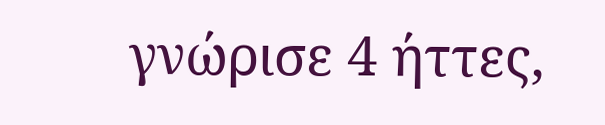γνώρισε 4 ήττες,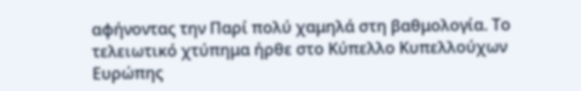αφήνοντας την Παρί πολύ χαμηλά στη βαθμολογία. Το τελειωτικό χτύπημα ήρθε στο Κύπελλο Κυπελλούχων Ευρώπης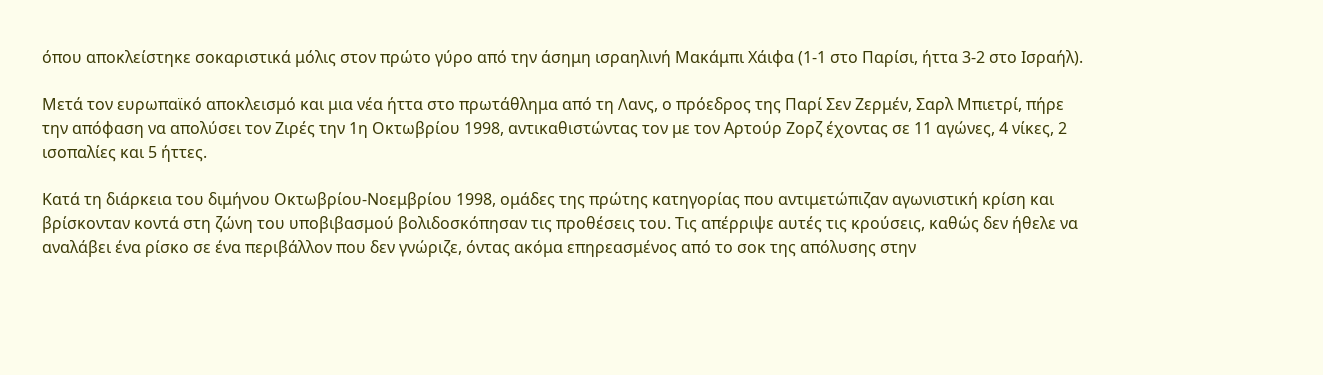όπου αποκλείστηκε σοκαριστικά μόλις στον πρώτο γύρο από την άσημη ισραηλινή Μακάμπι Χάιφα (1-1 στο Παρίσι, ήττα 3-2 στο Ισραήλ).

Μετά τον ευρωπαϊκό αποκλεισμό και μια νέα ήττα στο πρωτάθλημα από τη Λανς, ο πρόεδρος της Παρί Σεν Ζερμέν, Σαρλ Μπιετρί, πήρε την απόφαση να απολύσει τον Ζιρές την 1η Οκτωβρίου 1998, αντικαθιστώντας τον με τον Αρτούρ Ζορζ έχοντας σε 11 αγώνες, 4 νίκες, 2 ισοπαλίες και 5 ήττες.

Κατά τη διάρκεια του διμήνου Οκτωβρίου-Νοεμβρίου 1998, ομάδες της πρώτης κατηγορίας που αντιμετώπιζαν αγωνιστική κρίση και βρίσκονταν κοντά στη ζώνη του υποβιβασμού βολιδοσκόπησαν τις προθέσεις του. Τις απέρριψε αυτές τις κρούσεις, καθώς δεν ήθελε να αναλάβει ένα ρίσκο σε ένα περιβάλλον που δεν γνώριζε, όντας ακόμα επηρεασμένος από το σοκ της απόλυσης στην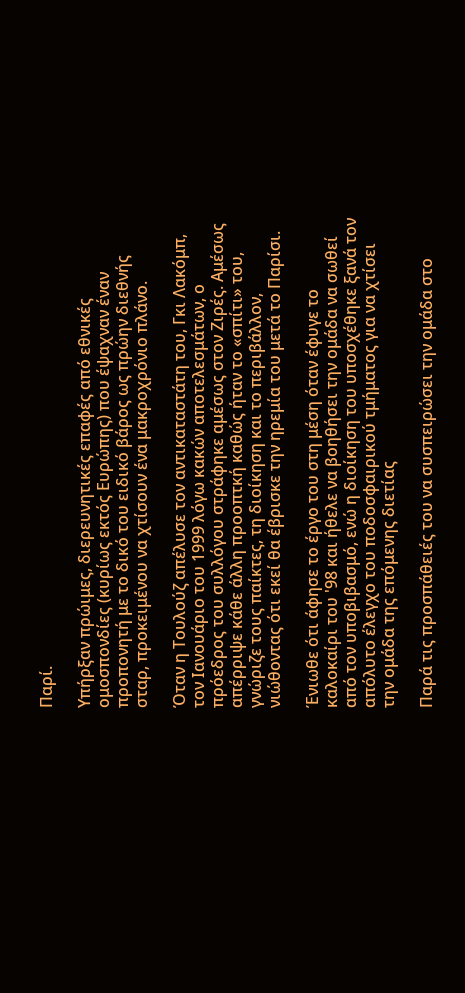Παρί.

Υπήρξαν πρώιμες, διερευνητικές επαφές από εθνικές ομοσπονδίες (κυρίως εκτός Ευρώπης) που έψαχναν έναν προπονητή με το δικό του ειδικό βάρος ως πρώην διεθνής σταρ, προκειμένου να χτίσουν ένα μακροχρόνιο πλάνο.

Όταν η Τουλούζ απέλυσε τον αντικαταστάτη του, Γκι Λακόμπ, τον Ιανουάριο του 1999 λόγω κακών αποτελεσμάτων, ο πρόεδρος του συλλόγου στράφηκε αμέσως στον Ζιρές. Αμέσως απέρριψε κάθε άλλη προοπτκή καθώς ήταν το «σπίτι» του, γνώριζε τους παίκτες, τη διοίκηση και το περιβάλλον, νιώθοντας ότι εκεί θα έβρισκε την ηρεμία του μετά το Παρίσι.

Ένιωθε ότι άφησε το έργο του στη μέση όταν έφυγε το καλοκαίρι του '98 και ήθελε να βοηθήσει την ομάδα να σωθεί από τον υποβιβασμό, ενώ η διοίκηση του υποσχέθηκε ξανά τον απόλυτο έλεγχο του ποδοσφαιρικού τμήματος για να χτίσει την ομάδα της επόμενης διετίας

Παρά τις προσπάθειές του να συσπειρώσει την ομάδα στο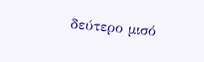δεύτερο μισό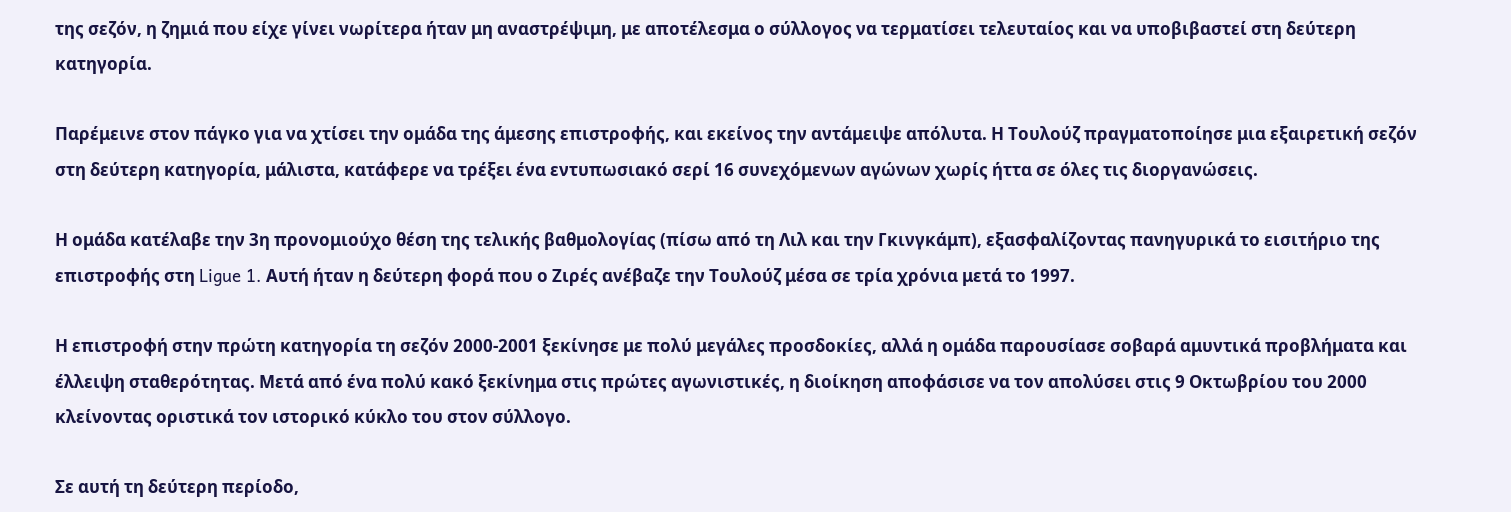της σεζόν, η ζημιά που είχε γίνει νωρίτερα ήταν μη αναστρέψιμη, με αποτέλεσμα ο σύλλογος να τερματίσει τελευταίος και να υποβιβαστεί στη δεύτερη κατηγορία.

Παρέμεινε στον πάγκο για να χτίσει την ομάδα της άμεσης επιστροφής, και εκείνος την αντάμειψε απόλυτα. Η Τουλούζ πραγματοποίησε μια εξαιρετική σεζόν στη δεύτερη κατηγορία, μάλιστα, κατάφερε να τρέξει ένα εντυπωσιακό σερί 16 συνεχόμενων αγώνων χωρίς ήττα σε όλες τις διοργανώσεις.

Η ομάδα κατέλαβε την 3η προνομιούχο θέση της τελικής βαθμολογίας (πίσω από τη Λιλ και την Γκινγκάμπ), εξασφαλίζοντας πανηγυρικά το εισιτήριο της επιστροφής στη Ligue 1. Αυτή ήταν η δεύτερη φορά που ο Ζιρές ανέβαζε την Τουλούζ μέσα σε τρία χρόνια μετά το 1997.

Η επιστροφή στην πρώτη κατηγορία τη σεζόν 2000-2001 ξεκίνησε με πολύ μεγάλες προσδοκίες, αλλά η ομάδα παρουσίασε σοβαρά αμυντικά προβλήματα και έλλειψη σταθερότητας. Μετά από ένα πολύ κακό ξεκίνημα στις πρώτες αγωνιστικές, η διοίκηση αποφάσισε να τον απολύσει στις 9 Οκτωβρίου του 2000 κλείνοντας οριστικά τον ιστορικό κύκλο του στον σύλλογο.

Σε αυτή τη δεύτερη περίοδο,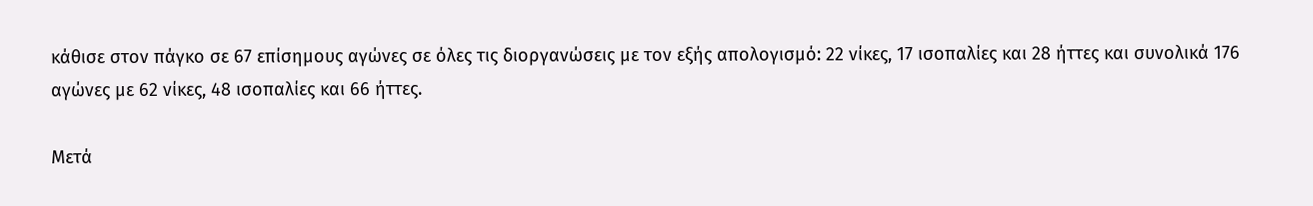κάθισε στον πάγκο σε 67 επίσημους αγώνες σε όλες τις διοργανώσεις με τον εξής απολογισμό: 22 νίκες, 17 ισοπαλίες και 28 ήττες και συνολικά 176 αγώνες με 62 νίκες, 48 ισοπαλίες και 66 ήττες.

Μετά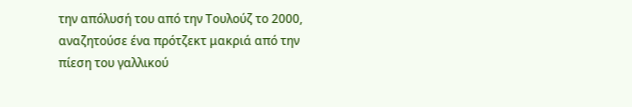την απόλυσή του από την Τουλούζ το 2000, αναζητούσε ένα πρότζεκτ μακριά από την πίεση του γαλλικού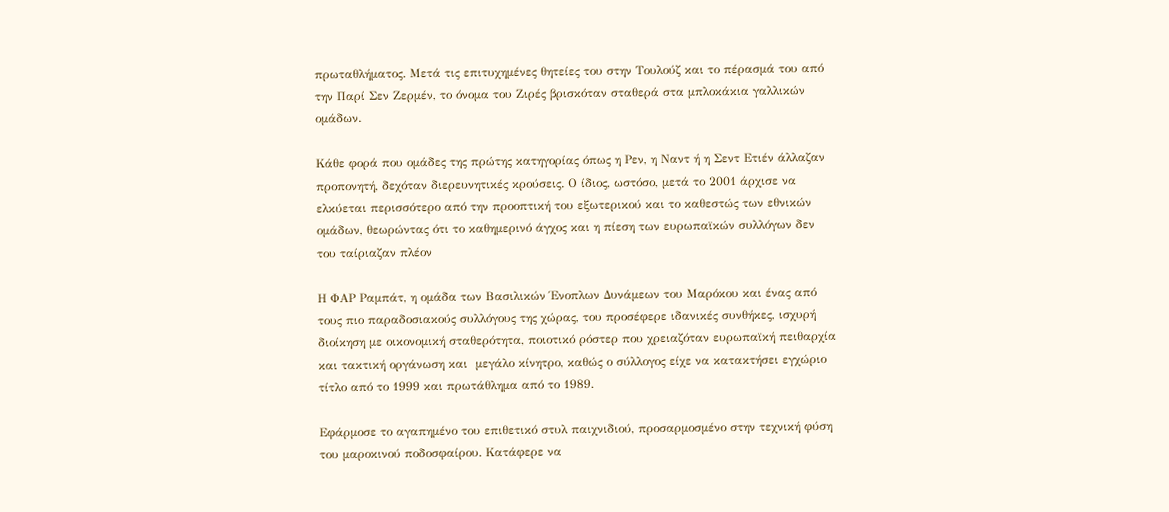πρωταθλήματος. Μετά τις επιτυχημένες θητείες του στην Τουλούζ και το πέρασμά του από την Παρί Σεν Ζερμέν, το όνομα του Ζιρές βρισκόταν σταθερά στα μπλοκάκια γαλλικών ομάδων.

Κάθε φορά που ομάδες της πρώτης κατηγορίας όπως η Ρεν, η Ναντ ή η Σεντ Ετιέν άλλαζαν προπονητή, δεχόταν διερευνητικές κρούσεις. Ο ίδιος, ωστόσο, μετά το 2001 άρχισε να ελκύεται περισσότερο από την προοπτική του εξωτερικού και το καθεστώς των εθνικών ομάδων, θεωρώντας ότι το καθημερινό άγχος και η πίεση των ευρωπαϊκών συλλόγων δεν του ταίριαζαν πλέον

Η ΦΑΡ Ραμπάτ, η ομάδα των Βασιλικών Ένοπλων Δυνάμεων του Μαρόκου και ένας από τους πιο παραδοσιακούς συλλόγους της χώρας, του προσέφερε ιδανικές συνθήκες, ισχυρή διοίκηση με οικονομική σταθερότητα, ποιοτικό ρόστερ που χρειαζόταν ευρωπαϊκή πειθαρχία και τακτική οργάνωση και  μεγάλο κίνητρο, καθώς ο σύλλογος είχε να κατακτήσει εγχώριο τίτλο από το 1999 και πρωτάθλημα από το 1989.

Εφάρμοσε το αγαπημένο του επιθετικό στυλ παιχνιδιού, προσαρμοσμένο στην τεχνική φύση του μαροκινού ποδοσφαίρου. Κατάφερε να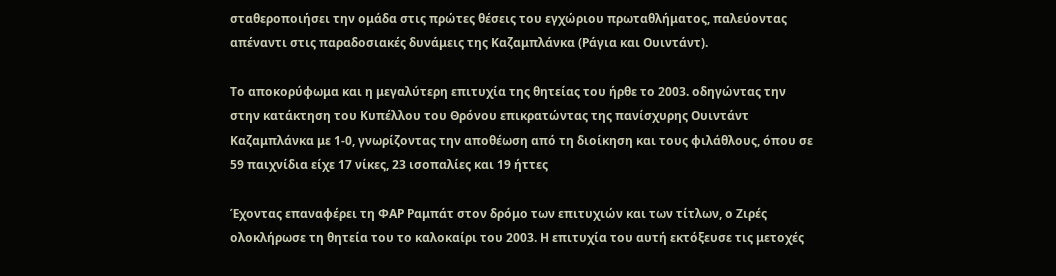σταθεροποιήσει την ομάδα στις πρώτες θέσεις του εγχώριου πρωταθλήματος, παλεύοντας απέναντι στις παραδοσιακές δυνάμεις της Καζαμπλάνκα (Ράγια και Ουιντάντ).

Το αποκορύφωμα και η μεγαλύτερη επιτυχία της θητείας του ήρθε το 2003. οδηγώντας την  στην κατάκτηση του Κυπέλλου του Θρόνου επικρατώντας της πανίσχυρης Ουιντάντ Καζαμπλάνκα με 1-0, γνωρίζοντας την αποθέωση από τη διοίκηση και τους φιλάθλους, όπου σε 59 παιχνίδια είχε 17 νίκες, 23 ισοπαλίες και 19 ήττες

Έχοντας επαναφέρει τη ΦΑΡ Ραμπάτ στον δρόμο των επιτυχιών και των τίτλων, ο Ζιρές ολοκλήρωσε τη θητεία του το καλοκαίρι του 2003. Η επιτυχία του αυτή εκτόξευσε τις μετοχές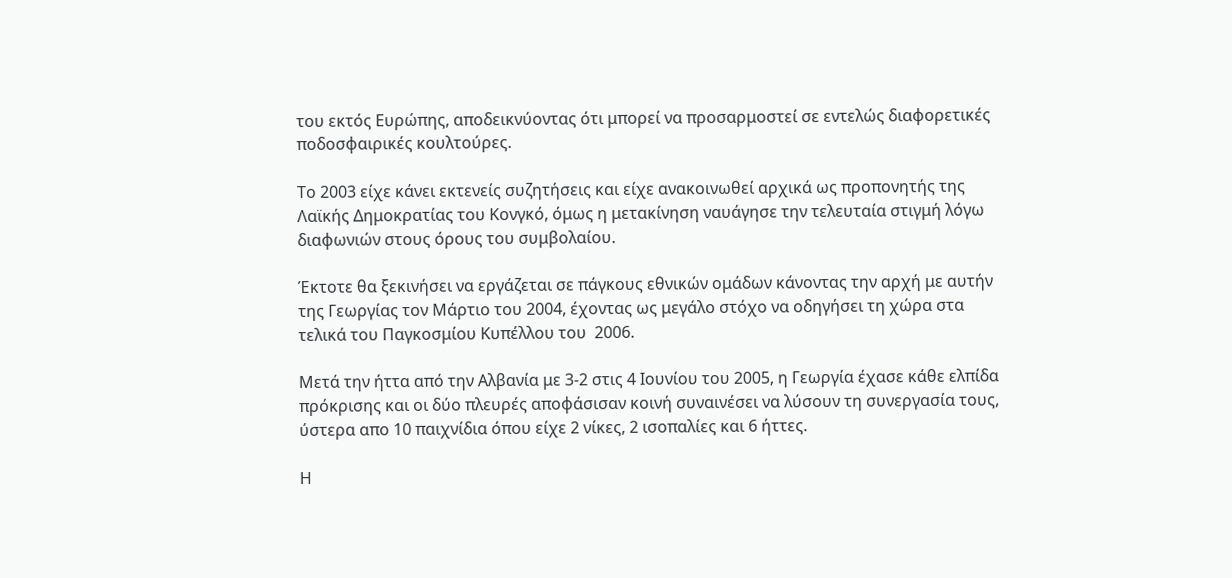του εκτός Ευρώπης, αποδεικνύοντας ότι μπορεί να προσαρμοστεί σε εντελώς διαφορετικές ποδοσφαιρικές κουλτούρες.

Το 2003 είχε κάνει εκτενείς συζητήσεις και είχε ανακοινωθεί αρχικά ως προπονητής της Λαϊκής Δημοκρατίας του Κονγκό, όμως η μετακίνηση ναυάγησε την τελευταία στιγμή λόγω διαφωνιών στους όρους του συμβολαίου.

Έκτοτε θα ξεκινήσει να εργάζεται σε πάγκους εθνικών ομάδων κάνοντας την αρχή με αυτήν της Γεωργίας τον Μάρτιο του 2004, έχοντας ως μεγάλο στόχο να οδηγήσει τη χώρα στα τελικά του Παγκοσμίου Κυπέλλου του  2006.

Μετά την ήττα από την Αλβανία με 3-2 στις 4 Ιουνίου του 2005, η Γεωργία έχασε κάθε ελπίδα πρόκρισης και οι δύο πλευρές αποφάσισαν κοινή συναινέσει να λύσουν τη συνεργασία τους, ύστερα απο 10 παιχνίδια όπου είχε 2 νίκες, 2 ισοπαλίες και 6 ήττες.

Η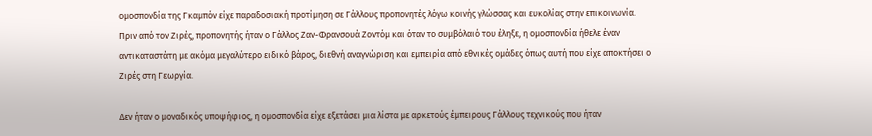ομοσπονδία της Γκαμπόν είχε παραδοσιακή προτίμηση σε Γάλλους προπονητές λόγω κοινής γλώσσας και ευκολίας στην επικοινωνία. Πριν από τον Ζιρές, προπονητής ήταν ο Γάλλος Ζαν-Φρανσουά Ζοντόμ και όταν το συμβόλαιό του έληξε, η ομοσπονδία ήθελε έναν αντικαταστάτη με ακόμα μεγαλύτερο ειδικό βάρος, διεθνή αναγνώριση και εμπειρία από εθνικές ομάδες όπως αυτή που είχε αποκτήσει ο Ζιρές στη Γεωργία.

Δεν ήταν ο μοναδικός υποψήφιος, η ομοσπονδία είχε εξετάσει μια λίστα με αρκετούς έμπειρους Γάλλους τεχνικούς που ήταν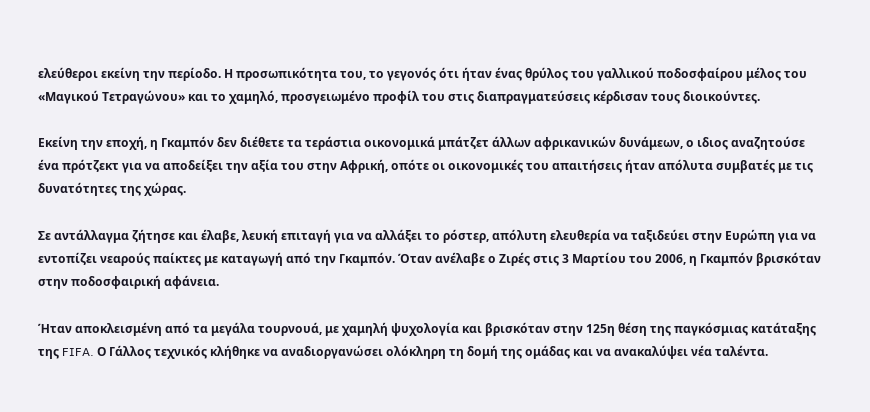ελεύθεροι εκείνη την περίοδο. Η προσωπικότητα του, το γεγονός ότι ήταν ένας θρύλος του γαλλικού ποδοσφαίρου μέλος του «Μαγικού Τετραγώνου» και το χαμηλό, προσγειωμένο προφίλ του στις διαπραγματεύσεις κέρδισαν τους διοικούντες.

Εκείνη την εποχή, η Γκαμπόν δεν διέθετε τα τεράστια οικονομικά μπάτζετ άλλων αφρικανικών δυνάμεων, ο ιδιος αναζητούσε ένα πρότζεκτ για να αποδείξει την αξία του στην Αφρική, οπότε οι οικονομικές του απαιτήσεις ήταν απόλυτα συμβατές με τις δυνατότητες της χώρας.

Σε αντάλλαγμα ζήτησε και έλαβε, λευκή επιταγή για να αλλάξει το ρόστερ, απόλυτη ελευθερία να ταξιδεύει στην Ευρώπη για να εντοπίζει νεαρούς παίκτες με καταγωγή από την Γκαμπόν. Όταν ανέλαβε ο Ζιρές στις 3 Μαρτίου του 2006, η Γκαμπόν βρισκόταν στην ποδοσφαιρική αφάνεια.

Ήταν αποκλεισμένη από τα μεγάλα τουρνουά, με χαμηλή ψυχολογία και βρισκόταν στην 125η θέση της παγκόσμιας κατάταξης της FIFA. Ο Γάλλος τεχνικός κλήθηκε να αναδιοργανώσει ολόκληρη τη δομή της ομάδας και να ανακαλύψει νέα ταλέντα.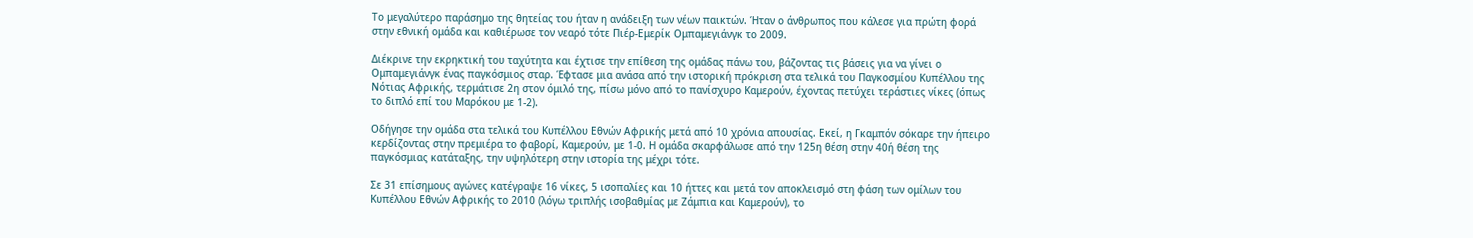Το μεγαλύτερο παράσημο της θητείας του ήταν η ανάδειξη των νέων παικτών. Ήταν ο άνθρωπος που κάλεσε για πρώτη φορά στην εθνική ομάδα και καθιέρωσε τον νεαρό τότε Πιέρ-Εμερίκ Ομπαμεγιάνγκ το 2009.

Διέκρινε την εκρηκτική του ταχύτητα και έχτισε την επίθεση της ομάδας πάνω του, βάζοντας τις βάσεις για να γίνει ο Ομπαμεγιάνγκ ένας παγκόσμιος σταρ. Έφτασε μια ανάσα από την ιστορική πρόκριση στα τελικά του Παγκοσμίου Κυπέλλου της Νότιας Αφρικής, τερμάτισε 2η στον όμιλό της, πίσω μόνο από το πανίσχυρο Καμερούν, έχοντας πετύχει τεράστιες νίκες (όπως το διπλό επί του Μαρόκου με 1-2).

Οδήγησε την ομάδα στα τελικά του Κυπέλλου Εθνών Αφρικής μετά από 10 χρόνια απουσίας. Εκεί, η Γκαμπόν σόκαρε την ήπειρο κερδίζοντας στην πρεμιέρα το φαβορί, Καμερούν, με 1-0. Η ομάδα σκαρφάλωσε από την 125η θέση στην 40ή θέση της παγκόσμιας κατάταξης, την υψηλότερη στην ιστορία της μέχρι τότε.

Σε 31 επίσημους αγώνες κατέγραψε 16 νίκες, 5 ισοπαλίες και 10 ήττες και μετά τον αποκλεισμό στη φάση των ομίλων του Κυπέλλου Εθνών Αφρικής το 2010 (λόγω τριπλής ισοβαθμίας με Ζάμπια και Καμερούν), το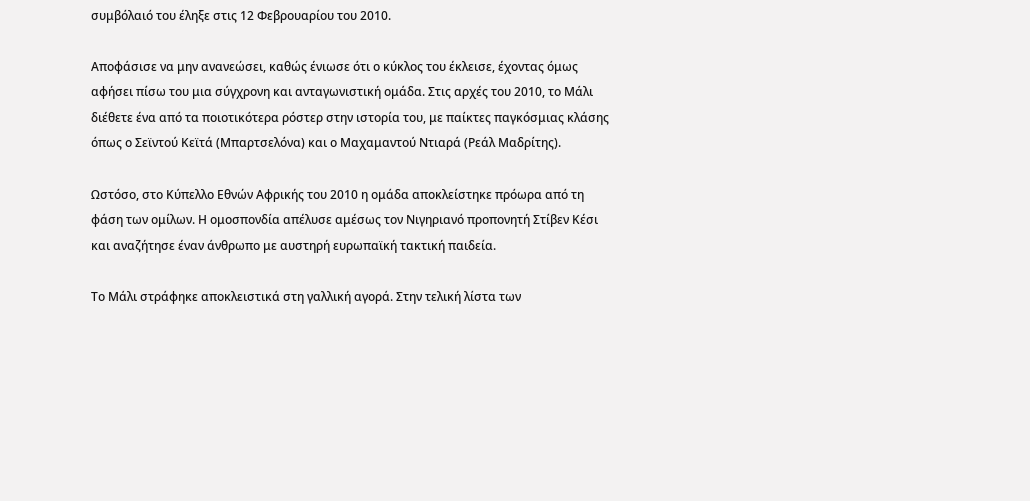συμβόλαιό του έληξε στις 12 Φεβρουαρίου του 2010.

Αποφάσισε να μην ανανεώσει, καθώς ένιωσε ότι ο κύκλος του έκλεισε, έχοντας όμως αφήσει πίσω του μια σύγχρονη και ανταγωνιστική ομάδα. Στις αρχές του 2010, το Μάλι διέθετε ένα από τα ποιοτικότερα ρόστερ στην ιστορία του, με παίκτες παγκόσμιας κλάσης όπως ο Σεϊντού Κεϊτά (Μπαρτσελόνα) και ο Μαχαμαντού Ντιαρά (Ρεάλ Μαδρίτης).

Ωστόσο, στο Κύπελλο Εθνών Αφρικής του 2010 η ομάδα αποκλείστηκε πρόωρα από τη φάση των ομίλων. Η ομοσπονδία απέλυσε αμέσως τον Νιγηριανό προπονητή Στίβεν Κέσι και αναζήτησε έναν άνθρωπο με αυστηρή ευρωπαϊκή τακτική παιδεία.

Το Μάλι στράφηκε αποκλειστικά στη γαλλική αγορά. Στην τελική λίστα των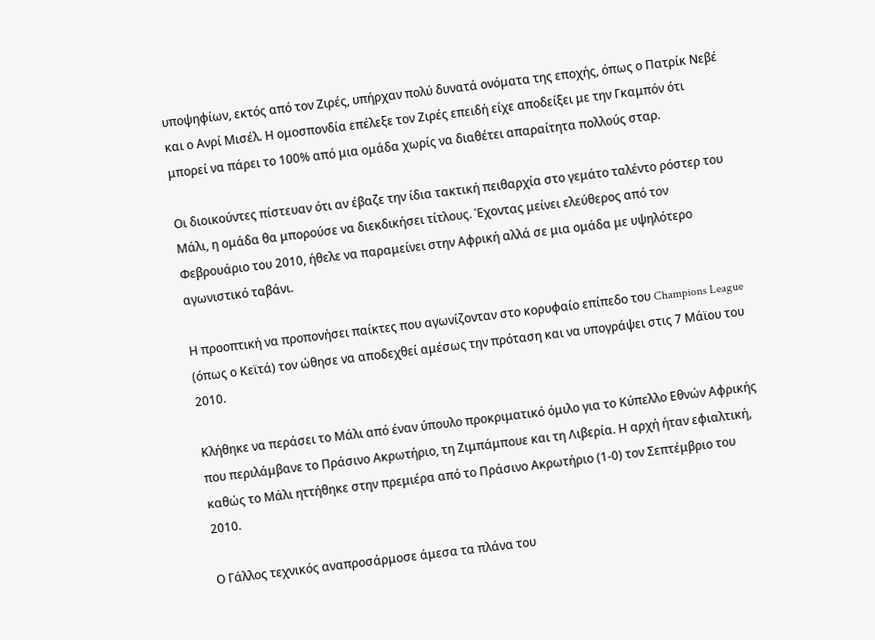υποψηφίων, εκτός από τον Ζιρές, υπήρχαν πολύ δυνατά ονόματα της εποχής, όπως ο Πατρίκ Νεβέ και ο Ανρί Μισέλ. Η ομοσπονδία επέλεξε τον Ζιρές επειδή είχε αποδείξει με την Γκαμπόν ότι μπορεί να πάρει το 100% από μια ομάδα χωρίς να διαθέτει απαραίτητα πολλούς σταρ.

Οι διοικούντες πίστευαν ότι αν έβαζε την ίδια τακτική πειθαρχία στο γεμάτο ταλέντο ρόστερ του Μάλι, η ομάδα θα μπορούσε να διεκδικήσει τίτλους. Έχοντας μείνει ελεύθερος από τον Φεβρουάριο του 2010, ήθελε να παραμείνει στην Αφρική αλλά σε μια ομάδα με υψηλότερο αγωνιστικό ταβάνι.

Η προοπτική να προπονήσει παίκτες που αγωνίζονταν στο κορυφαίο επίπεδο του Champions League (όπως ο Κεϊτά) τον ώθησε να αποδεχθεί αμέσως την πρόταση και να υπογράψει στις 7 Μάϊου του 2010.

Κλήθηκε να περάσει το Μάλι από έναν ύπουλο προκριματικό όμιλο για το Κύπελλο Εθνών Αφρικής που περιλάμβανε το Πράσινο Ακρωτήριο, τη Ζιμπάμπουε και τη Λιβερία. Η αρχή ήταν εφιαλτική, καθώς το Μάλι ηττήθηκε στην πρεμιέρα από το Πράσινο Ακρωτήριο (1-0) τον Σεπτέμβριο του 2010.

Ο Γάλλος τεχνικός αναπροσάρμοσε άμεσα τα πλάνα του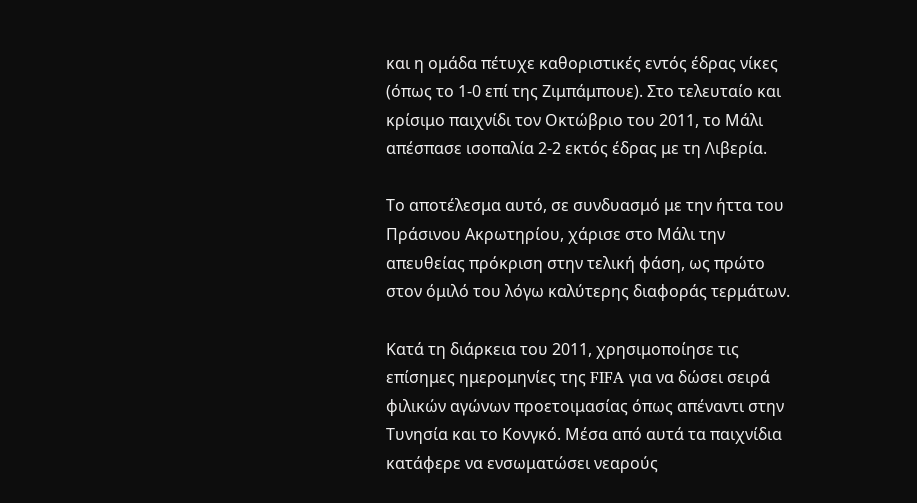και η ομάδα πέτυχε καθοριστικές εντός έδρας νίκες (όπως το 1-0 επί της Ζιμπάμπουε). Στο τελευταίο και κρίσιμο παιχνίδι τον Οκτώβριο του 2011, το Μάλι απέσπασε ισοπαλία 2-2 εκτός έδρας με τη Λιβερία.

Το αποτέλεσμα αυτό, σε συνδυασμό με την ήττα του Πράσινου Ακρωτηρίου, χάρισε στο Μάλι την απευθείας πρόκριση στην τελική φάση, ως πρώτο στον όμιλό του λόγω καλύτερης διαφοράς τερμάτων.

Κατά τη διάρκεια του 2011, χρησιμοποίησε τις επίσημες ημερομηνίες της FIFA για να δώσει σειρά φιλικών αγώνων προετοιμασίας όπως απέναντι στην Τυνησία και το Κονγκό. Μέσα από αυτά τα παιχνίδια κατάφερε να ενσωματώσει νεαρούς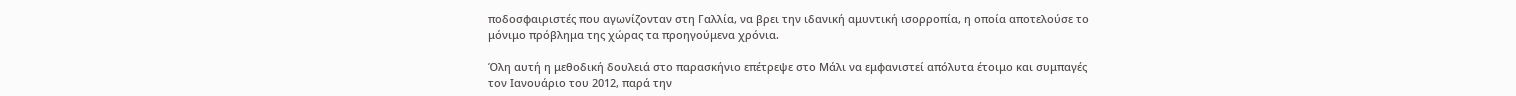ποδοσφαιριστές που αγωνίζονταν στη Γαλλία, να βρει την ιδανική αμυντική ισορροπία, η οποία αποτελούσε το μόνιμο πρόβλημα της χώρας τα προηγούμενα χρόνια.

Όλη αυτή η μεθοδική δουλειά στο παρασκήνιο επέτρεψε στο Μάλι να εμφανιστεί απόλυτα έτοιμο και συμπαγές τον Ιανουάριο του 2012, παρά την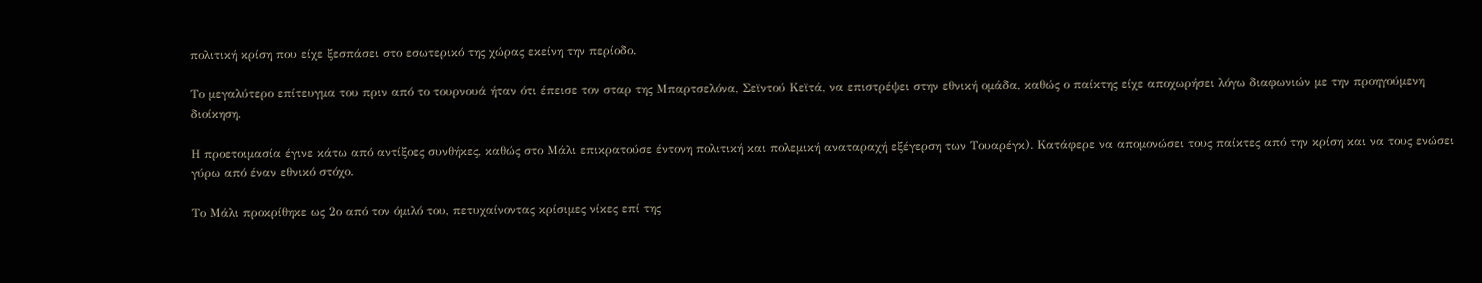πολιτική κρίση που είχε ξεσπάσει στο εσωτερικό της χώρας εκείνη την περίοδο.

Το μεγαλύτερο επίτευγμα του πριν από το τουρνουά ήταν ότι έπεισε τον σταρ της Μπαρτσελόνα, Σεϊντού Κεϊτά, να επιστρέψει στην εθνική ομάδα, καθώς ο παίκτης είχε αποχωρήσει λόγω διαφωνιών με την προηγούμενη διοίκηση.

Η προετοιμασία έγινε κάτω από αντίξοες συνθήκες, καθώς στο Μάλι επικρατούσε έντονη πολιτική και πολεμική αναταραχή εξέγερση των Τουαρέγκ). Κατάφερε να απομονώσει τους παίκτες από την κρίση και να τους ενώσει γύρω από έναν εθνικό στόχο.

Το Μάλι προκρίθηκε ως 2ο από τον όμιλό του, πετυχαίνοντας κρίσιμες νίκες επί της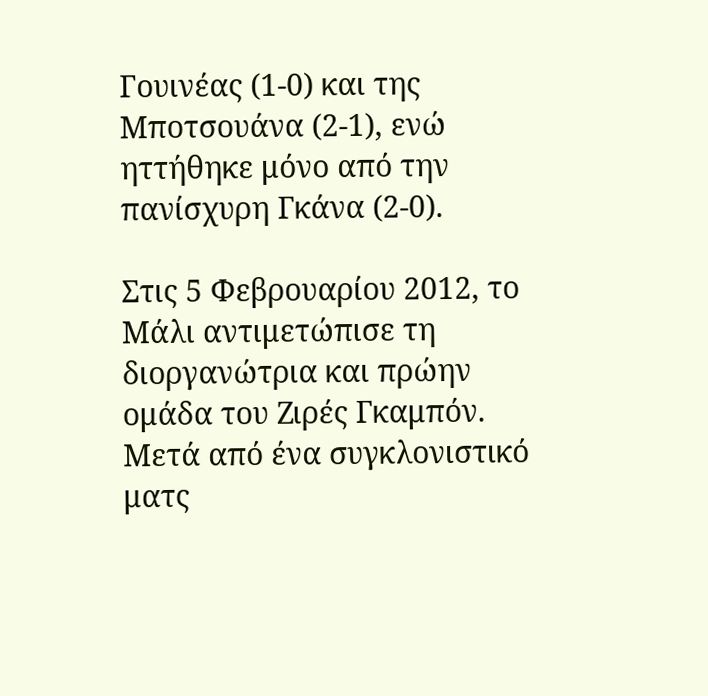Γουινέας (1-0) και της Μποτσουάνα (2-1), ενώ ηττήθηκε μόνο από την πανίσχυρη Γκάνα (2-0).

Στις 5 Φεβρουαρίου 2012, το Μάλι αντιμετώπισε τη διοργανώτρια και πρώην ομάδα του Ζιρές Γκαμπόν. Μετά από ένα συγκλονιστικό ματς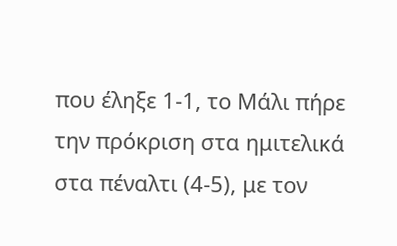που έληξε 1-1, το Μάλι πήρε την πρόκριση στα ημιτελικά στα πέναλτι (4-5), με τον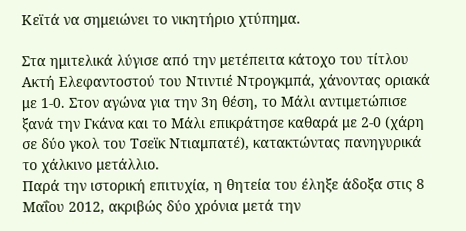Κεϊτά να σημειώνει το νικητήριο χτύπημα.

Στα ημιτελικά λύγισε από την μετέπειτα κάτοχο του τίτλου Ακτή Ελεφαντοστού του Ντιντιέ Ντρογκμπά, χάνοντας οριακά με 1-0. Στον αγώνα για την 3η θέση, το Μάλι αντιμετώπισε ξανά την Γκάνα και το Μάλι επικράτησε καθαρά με 2-0 (χάρη σε δύο γκολ του Τσεϊκ Ντιαμπατέ), κατακτώντας πανηγυρικά το χάλκινο μετάλλιο.
Παρά την ιστορική επιτυχία, η θητεία του έληξε άδοξα στις 8 Μαΐου 2012, ακριβώς δύο χρόνια μετά την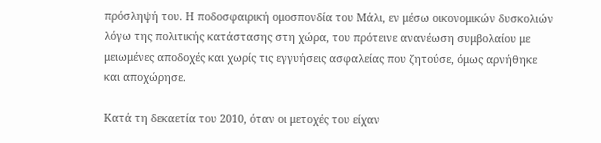πρόσληψή του. Η ποδοσφαιρική ομοσπονδία του Μάλι, εν μέσω οικονομικών δυσκολιών λόγω της πολιτικής κατάστασης στη χώρα, του πρότεινε ανανέωση συμβολαίου με μειωμένες αποδοχές και χωρίς τις εγγυήσεις ασφαλείας που ζητούσε, όμως αρνήθηκε και αποχώρησε.

Κατά τη δεκαετία του 2010, όταν οι μετοχές του είχαν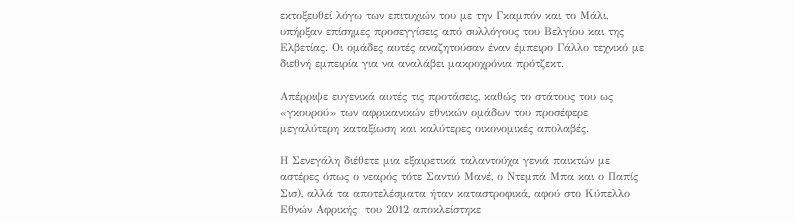εκτοξευθεί λόγω των επιτυχιών του με την Γκαμπόν και το Μάλι, υπήρξαν επίσημες προσεγγίσεις από συλλόγους του Βελγίου και της Ελβετίας. Οι ομάδες αυτές αναζητούσαν έναν έμπειρο Γάλλο τεχνικό με διεθνή εμπειρία για να αναλάβει μακροχρόνια πρότζεκτ.

Απέρριψε ευγενικά αυτές τις προτάσεις, καθώς το στάτους του ως «γκουρού» των αφρικανικών εθνικών ομάδων του προσέφερε μεγαλύτερη καταξίωση και καλύτερες οικονομικές απολαβές.

Η Σενεγάλη διέθετε μια εξαιρετικά ταλαντούχα γενιά παικτών με αστέρες όπως ο νεαρός τότε Σαντιό Μανέ, ο Ντεμπά Μπα και ο Παπίς Σισ), αλλά τα αποτελέσματα ήταν καταστροφικά, αφού στο Κύπελλο Εθνών Αφρικής  του 2012 αποκλείστηκε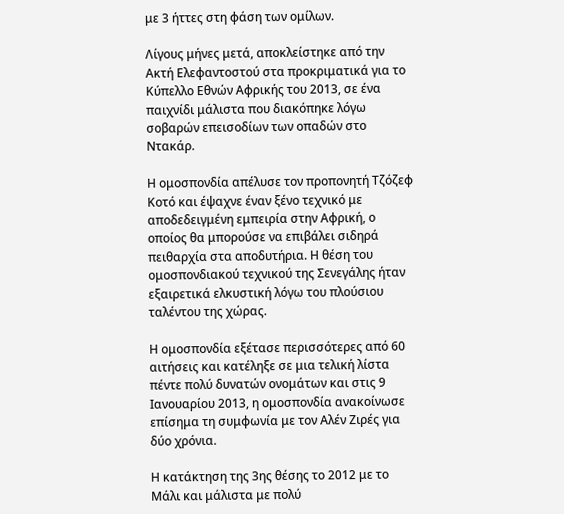με 3 ήττες στη φάση των ομίλων.

Λίγους μήνες μετά, αποκλείστηκε από την Ακτή Ελεφαντοστού στα προκριματικά για το Κύπελλο Εθνών Αφρικής του 2013, σε ένα παιχνίδι μάλιστα που διακόπηκε λόγω σοβαρών επεισοδίων των οπαδών στο Ντακάρ.

Η ομοσπονδία απέλυσε τον προπονητή Τζόζεφ Κοτό και έψαχνε έναν ξένο τεχνικό με αποδεδειγμένη εμπειρία στην Αφρική, ο οποίος θα μπορούσε να επιβάλει σιδηρά πειθαρχία στα αποδυτήρια. Η θέση του ομοσπονδιακού τεχνικού της Σενεγάλης ήταν εξαιρετικά ελκυστική λόγω του πλούσιου ταλέντου της χώρας.

Η ομοσπονδία εξέτασε περισσότερες από 60 αιτήσεις και κατέληξε σε μια τελική λίστα πέντε πολύ δυνατών ονομάτων και στις 9 Ιανουαρίου 2013, η ομοσπονδία ανακοίνωσε επίσημα τη συμφωνία με τον Αλέν Ζιρές για δύο χρόνια.

Η κατάκτηση της 3ης θέσης το 2012 με το Μάλι και μάλιστα με πολύ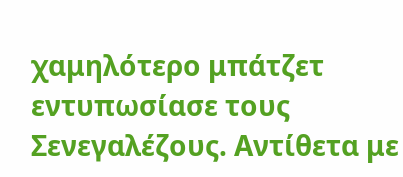χαμηλότερο μπάτζετ εντυπωσίασε τους Σενεγαλέζους. Αντίθετα με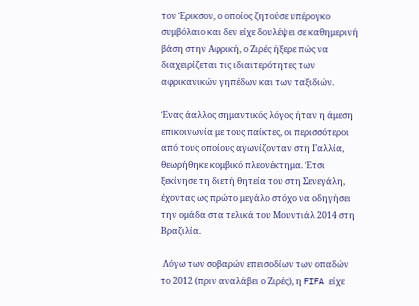τον Έρικσον, ο οποίος ζητούσε υπέρογκο συμβόλαιο και δεν είχε δουλέψει σε καθημερινή βάση στην Αφρική, ο Ζιρές ήξερε πώς να διαχειρίζεται τις ιδιαιτερότητες των αφρικανικών γηπέδων και των ταξιδιών.

Ένας άαλλος σημαντικός λόγος ήταν η άμεση επικοινωνία με τους παίκτες, οι περισσότεροι από τους οποίους αγωνίζονταν στη Γαλλία, θεωρήθηκε κομβικό πλεονέκτημα. Έτσι ξεκίνησε τη διετή θητεία του στη Σενεγάλη, έχοντας ως πρώτο μεγάλο στόχο να οδηγήσει την ομάδα στα τελικά του Μουντιάλ 2014 στη Βραζιλία.

 Λόγω των σοβαρών επεισοδίων των οπαδών το 2012 (πριν αναλάβει ο Ζιρές), η FIFA είχε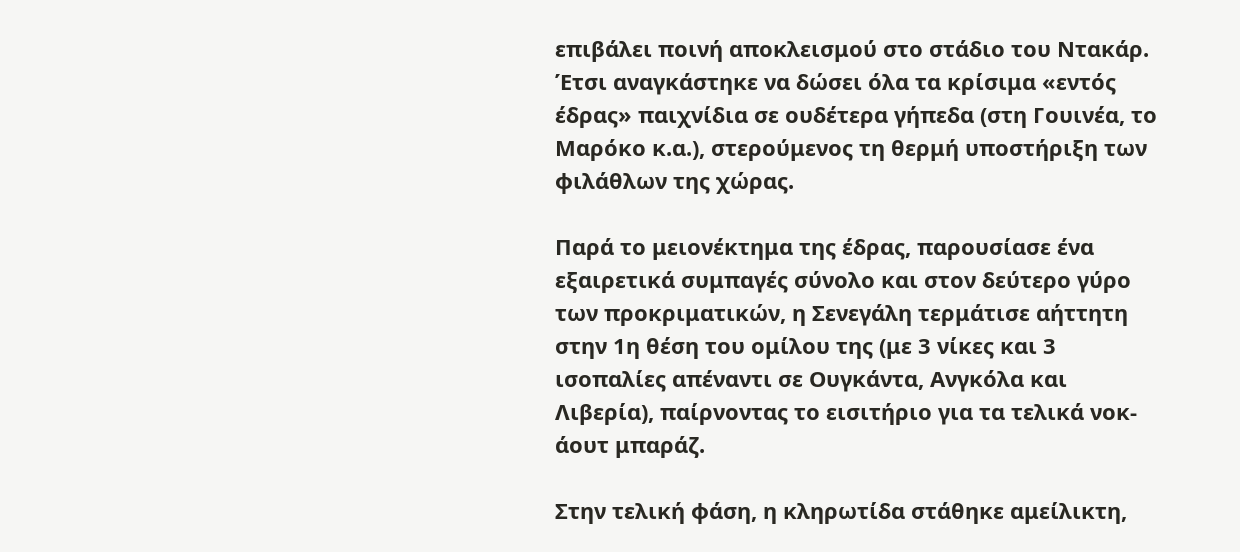επιβάλει ποινή αποκλεισμού στο στάδιο του Ντακάρ. Έτσι αναγκάστηκε να δώσει όλα τα κρίσιμα «εντός έδρας» παιχνίδια σε ουδέτερα γήπεδα (στη Γουινέα, το Μαρόκο κ.α.), στερούμενος τη θερμή υποστήριξη των φιλάθλων της χώρας.

Παρά το μειονέκτημα της έδρας, παρουσίασε ένα εξαιρετικά συμπαγές σύνολο και στον δεύτερο γύρο των προκριματικών, η Σενεγάλη τερμάτισε αήττητη στην 1η θέση του ομίλου της (με 3 νίκες και 3 ισοπαλίες απέναντι σε Ουγκάντα, Ανγκόλα και Λιβερία), παίρνοντας το εισιτήριο για τα τελικά νοκ-άουτ μπαράζ.

Στην τελική φάση, η κληρωτίδα στάθηκε αμείλικτη,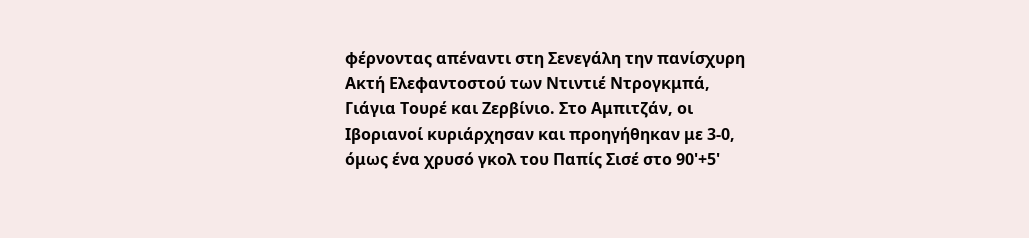φέρνοντας απέναντι στη Σενεγάλη την πανίσχυρη Ακτή Ελεφαντοστού των Ντιντιέ Ντρογκμπά, Γιάγια Τουρέ και Ζερβίνιο. Στο Αμπιτζάν, οι Ιβοριανοί κυριάρχησαν και προηγήθηκαν με 3-0, όμως ένα χρυσό γκολ του Παπίς Σισέ στο 90'+5'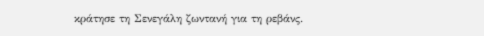κράτησε τη Σενεγάλη ζωντανή για τη ρεβάνς.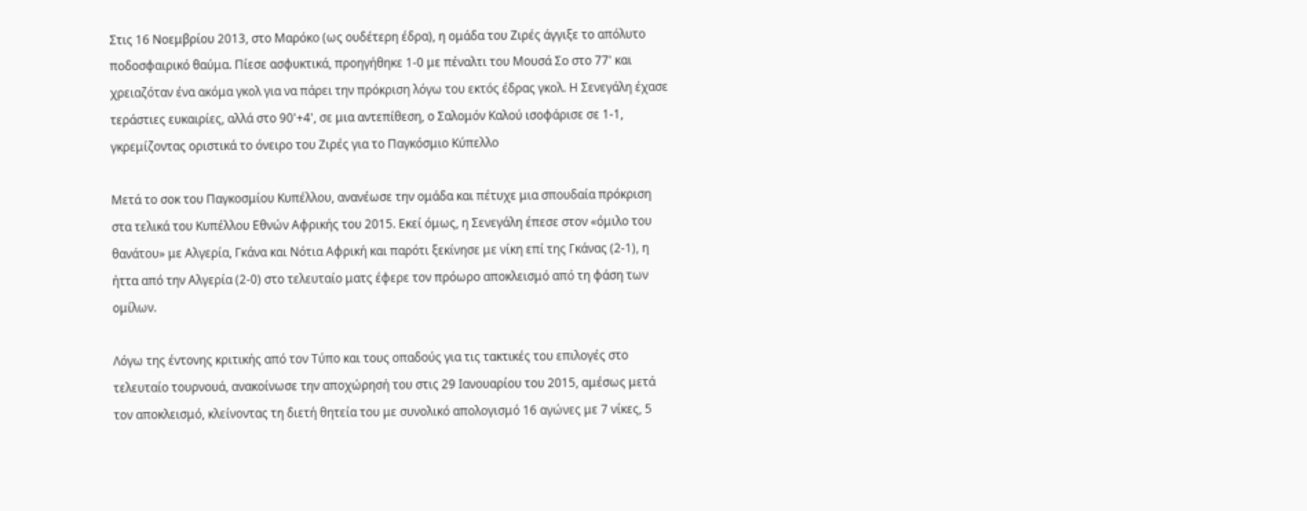Στις 16 Νοεμβρίου 2013, στο Μαρόκο (ως ουδέτερη έδρα), η ομάδα του Ζιρές άγγιξε το απόλυτο ποδοσφαιρικό θαύμα. Πίεσε ασφυκτικά, προηγήθηκε 1-0 με πέναλτι του Μουσά Σο στο 77' και χρειαζόταν ένα ακόμα γκολ για να πάρει την πρόκριση λόγω του εκτός έδρας γκολ. Η Σενεγάλη έχασε τεράστιες ευκαιρίες, αλλά στο 90'+4', σε μια αντεπίθεση, ο Σαλομόν Καλού ισοφάρισε σε 1-1, γκρεμίζοντας οριστικά το όνειρο του Ζιρές για το Παγκόσμιο Κύπελλο

Μετά το σοκ του Παγκοσμίου Κυπέλλου, ανανέωσε την ομάδα και πέτυχε μια σπουδαία πρόκριση στα τελικά του Κυπέλλου Εθνών Αφρικής του 2015. Εκεί όμως, η Σενεγάλη έπεσε στον «όμιλο του θανάτου» με Αλγερία, Γκάνα και Νότια Αφρική και παρότι ξεκίνησε με νίκη επί της Γκάνας (2-1), η ήττα από την Αλγερία (2-0) στο τελευταίο ματς έφερε τον πρόωρο αποκλεισμό από τη φάση των ομίλων.

Λόγω της έντονης κριτικής από τον Τύπο και τους οπαδούς για τις τακτικές του επιλογές στο τελευταίο τουρνουά, ανακοίνωσε την αποχώρησή του στις 29 Ιανουαρίου του 2015, αμέσως μετά τον αποκλεισμό, κλείνοντας τη διετή θητεία του με συνολικό απολογισμό 16 αγώνες με 7 νίκες, 5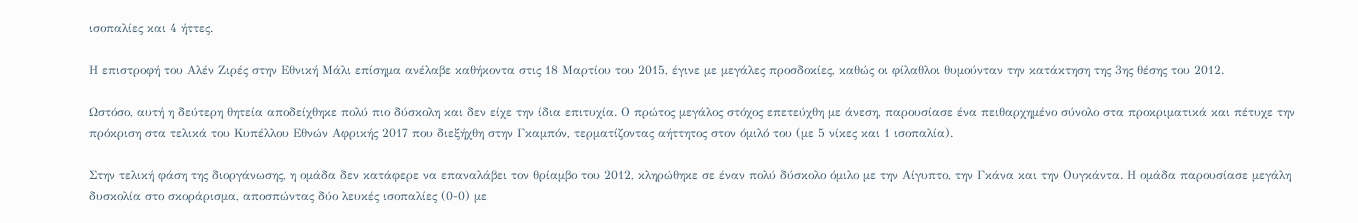ισοπαλίες και 4 ήττες.

Η επιστροφή του Αλέν Ζιρές στην Εθνική Μάλι επίσημα ανέλαβε καθήκοντα στις 18 Μαρτίου του 2015, έγινε με μεγάλες προσδοκίες, καθώς οι φίλαθλοι θυμούνταν την κατάκτηση της 3ης θέσης του 2012.

Ωστόσο, αυτή η δεύτερη θητεία αποδείχθηκε πολύ πιο δύσκολη και δεν είχε την ίδια επιτυχία. Ο πρώτος μεγάλος στόχος επετεύχθη με άνεση, παρουσίασε ένα πειθαρχημένο σύνολο στα προκριματικά και πέτυχε την πρόκριση στα τελικά του Κυπέλλου Εθνών Αφρικής 2017 που διεξήχθη στην Γκαμπόν, τερματίζοντας αήττητος στον όμιλό του (με 5 νίκες και 1 ισοπαλία).

Στην τελική φάση της διοργάνωσης, η ομάδα δεν κατάφερε να επαναλάβει τον θρίαμβο του 2012, κληρώθηκε σε έναν πολύ δύσκολο όμιλο με την Αίγυπτο, την Γκάνα και την Ουγκάντα. Η ομάδα παρουσίασε μεγάλη δυσκολία στο σκοράρισμα, αποσπώντας δύο λευκές ισοπαλίες (0-0) με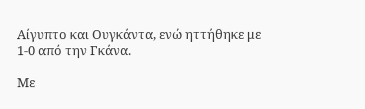Αίγυπτο και Ουγκάντα, ενώ ηττήθηκε με 1-0 από την Γκάνα.

Με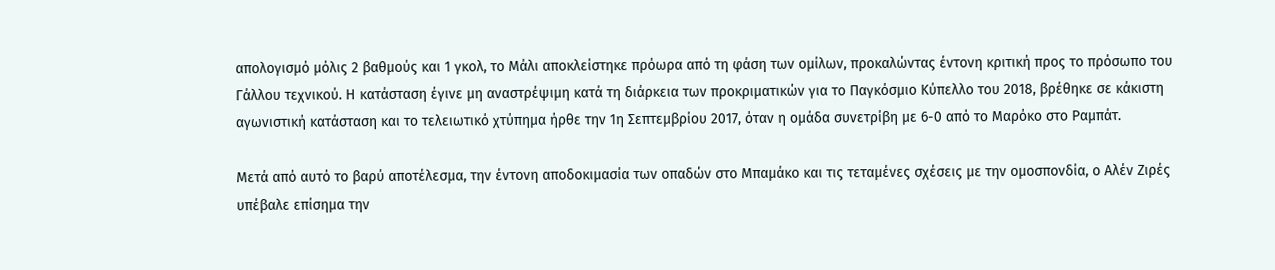απολογισμό μόλις 2 βαθμούς και 1 γκολ, το Μάλι αποκλείστηκε πρόωρα από τη φάση των ομίλων, προκαλώντας έντονη κριτική προς το πρόσωπο του Γάλλου τεχνικού. Η κατάσταση έγινε μη αναστρέψιμη κατά τη διάρκεια των προκριματικών για το Παγκόσμιο Κύπελλο του 2018, βρέθηκε σε κάκιστη αγωνιστική κατάσταση και το τελειωτικό χτύπημα ήρθε την 1η Σεπτεμβρίου 2017, όταν η ομάδα συνετρίβη με 6-0 από το Μαρόκο στο Ραμπάτ.

Μετά από αυτό το βαρύ αποτέλεσμα, την έντονη αποδοκιμασία των οπαδών στο Μπαμάκο και τις τεταμένες σχέσεις με την ομοσπονδία, ο Αλέν Ζιρές υπέβαλε επίσημα την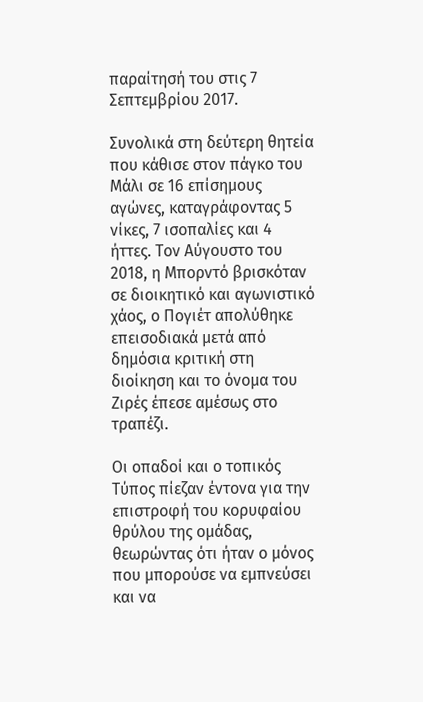παραίτησή του στις 7 Σεπτεμβρίου 2017.

Συνολικά στη δεύτερη θητεία που κάθισε στον πάγκο του Μάλι σε 16 επίσημους αγώνες, καταγράφοντας 5 νίκες, 7 ισοπαλίες και 4 ήττες. Τον Αύγουστο του 2018, η Μπορντό βρισκόταν σε διοικητικό και αγωνιστικό χάος, ο Πογιέτ απολύθηκε επεισοδιακά μετά από δημόσια κριτική στη διοίκηση και το όνομα του Ζιρές έπεσε αμέσως στο τραπέζι.

Οι οπαδοί και ο τοπικός Τύπος πίεζαν έντονα για την επιστροφή του κορυφαίου θρύλου της ομάδας, θεωρώντας ότι ήταν ο μόνος που μπορούσε να εμπνεύσει και να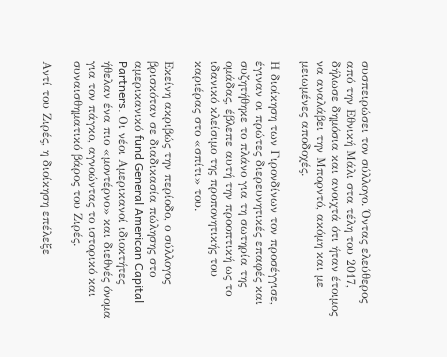συσπειρώσει τον σύλλογο. Όντας ελεύθερος από την Εθνική Μάλι στα τέλη του 2017, δήλωσε δημόσια και ανοιχτά ότι ήταν έτοιμος να αναλάβει την Μπορντό, ακόμη και με μειωμένες αποδοχές.

Η διοίκηση των Γιρονδίνων τον προσέγγισε, έγιναν οι πρώτες διερευνητικές επαφές και συζητήθηκε το πλάνο για τη σωτηρία της ομάδας, έβλεπε αυτή την προοπτική ως το ιδανικό κλείσιμο της προπονητικής του καριέρας στο «σπίτι» του.

Εκείνη ακριβώς την περίοδο, ο σύλλογος βρισκόταν σε διαδικασία πώλησης στο αμερικανικό fund General American Capital Partners. Οι νέοι Αμερικανοί ιδιοκτήτες ήθελαν ένα πιο «μοντέρνο» και διεθνές όνομα για τον πάγκο, αγνοώντας το ιστορικό και συναισθηματικό βάρος του Ζιρές.

Αντί του Ζιρές, η διοίκηση επέλεξε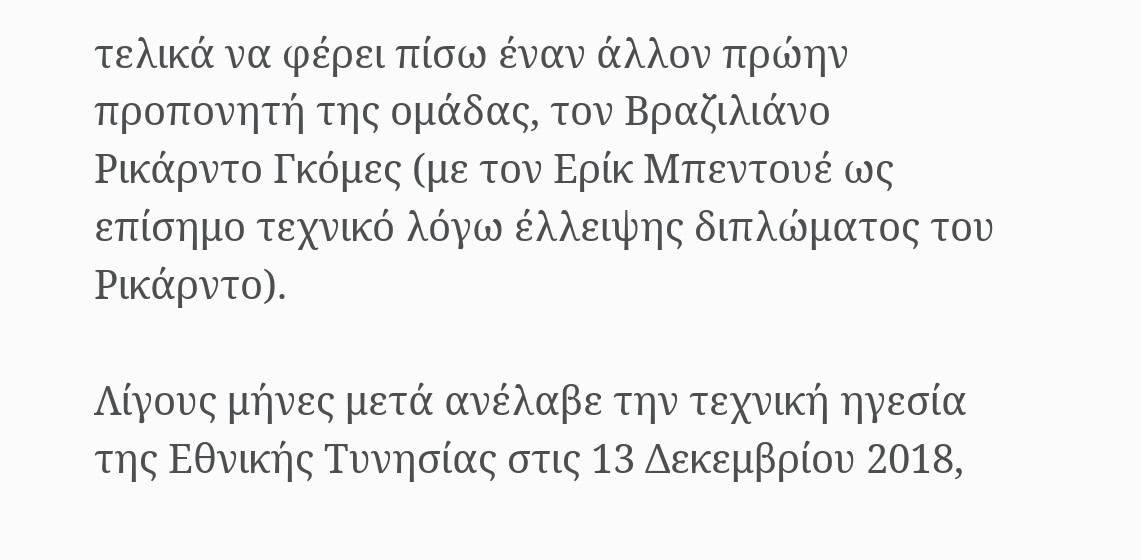τελικά να φέρει πίσω έναν άλλον πρώην προπονητή της ομάδας, τον Βραζιλιάνο Ρικάρντο Γκόμες (με τον Ερίκ Μπεντουέ ως επίσημο τεχνικό λόγω έλλειψης διπλώματος του Ρικάρντο).

Λίγους μήνες μετά ανέλαβε την τεχνική ηγεσία της Εθνικής Τυνησίας στις 13 Δεκεμβρίου 2018,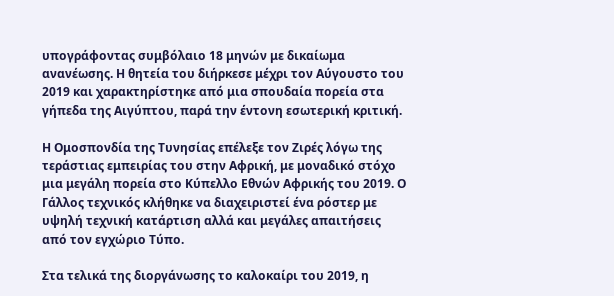υπογράφοντας συμβόλαιο 18 μηνών με δικαίωμα ανανέωσης. Η θητεία του διήρκεσε μέχρι τον Αύγουστο του 2019 και χαρακτηρίστηκε από μια σπουδαία πορεία στα γήπεδα της Αιγύπτου, παρά την έντονη εσωτερική κριτική.

Η Ομοσπονδία της Τυνησίας επέλεξε τον Ζιρές λόγω της τεράστιας εμπειρίας του στην Αφρική, με μοναδικό στόχο μια μεγάλη πορεία στο Κύπελλο Εθνών Αφρικής του 2019. Ο Γάλλος τεχνικός κλήθηκε να διαχειριστεί ένα ρόστερ με υψηλή τεχνική κατάρτιση αλλά και μεγάλες απαιτήσεις από τον εγχώριο Τύπο.

Στα τελικά της διοργάνωσης το καλοκαίρι του 2019, η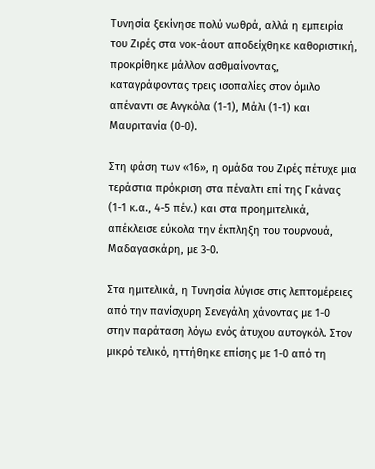Τυνησία ξεκίνησε πολύ νωθρά, αλλά η εμπειρία του Ζιρές στα νοκ-άουτ αποδείχθηκε καθοριστική, προκρίθηκε μάλλον ασθμαίνοντας, καταγράφοντας τρεις ισοπαλίες στον όμιλο απέναντι σε Ανγκόλα (1-1), Μάλι (1-1) και Μαυριτανία (0-0).

Στη φάση των «16», η ομάδα του Ζιρές πέτυχε μια τεράστια πρόκριση στα πέναλτι επί της Γκάνας (1-1 κ.α., 4-5 πέν.) και στα προημιτελικά, απέκλεισε εύκολα την έκπληξη του τουρνουά, Μαδαγασκάρη, με 3-0.

Στα ημιτελικά, η Τυνησία λύγισε στις λεπτομέρειες από την πανίσχυρη Σενεγάλη χάνοντας με 1-0 στην παράταση λόγω ενός άτυχου αυτογκόλ. Στον μικρό τελικό, ηττήθηκε επίσης με 1-0 από τη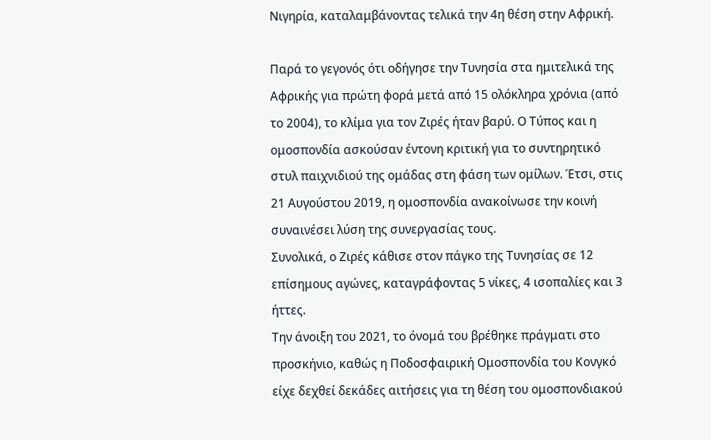Νιγηρία, καταλαμβάνοντας τελικά την 4η θέση στην Αφρική.

Παρά το γεγονός ότι οδήγησε την Τυνησία στα ημιτελικά της Αφρικής για πρώτη φορά μετά από 15 ολόκληρα χρόνια (από το 2004), το κλίμα για τον Ζιρές ήταν βαρύ. Ο Τύπος και η ομοσπονδία ασκούσαν έντονη κριτική για το συντηρητικό στυλ παιχνιδιού της ομάδας στη φάση των ομίλων. Έτσι, στις 21 Αυγούστου 2019, η ομοσπονδία ανακοίνωσε την κοινή συναινέσει λύση της συνεργασίας τους.
Συνολικά, ο Ζιρές κάθισε στον πάγκο της Τυνησίας σε 12 επίσημους αγώνες, καταγράφοντας 5 νίκες, 4 ισοπαλίες και 3 ήττες.
Την άνοιξη του 2021, το όνομά του βρέθηκε πράγματι στο προσκήνιο, καθώς η Ποδοσφαιρική Ομοσπονδία του Κονγκό είχε δεχθεί δεκάδες αιτήσεις για τη θέση του ομοσπονδιακού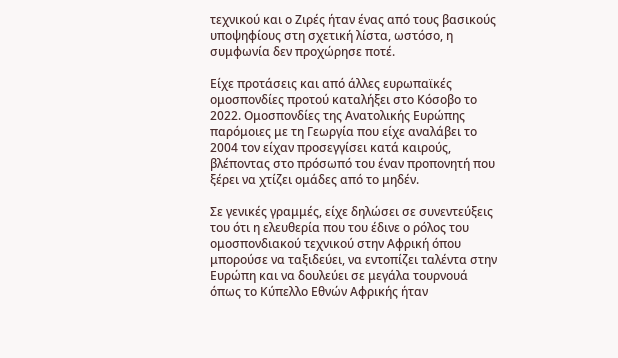τεχνικού και ο Ζιρές ήταν ένας από τους βασικούς υποψηφίους στη σχετική λίστα, ωστόσο, η συμφωνία δεν προχώρησε ποτέ.

Είχε προτάσεις και από άλλες ευρωπαϊκές ομοσπονδίες προτού καταλήξει στο Κόσοβο το 2022. Ομοσπονδίες της Ανατολικής Ευρώπης παρόμοιες με τη Γεωργία που είχε αναλάβει το 2004 τον είχαν προσεγγίσει κατά καιρούς, βλέποντας στο πρόσωπό του έναν προπονητή που ξέρει να χτίζει ομάδες από το μηδέν.

Σε γενικές γραμμές, είχε δηλώσει σε συνεντεύξεις του ότι η ελευθερία που του έδινε ο ρόλος του ομοσπονδιακού τεχνικού στην Αφρική όπου μπορούσε να ταξιδεύει, να εντοπίζει ταλέντα στην Ευρώπη και να δουλεύει σε μεγάλα τουρνουά όπως το Κύπελλο Εθνών Αφρικής ήταν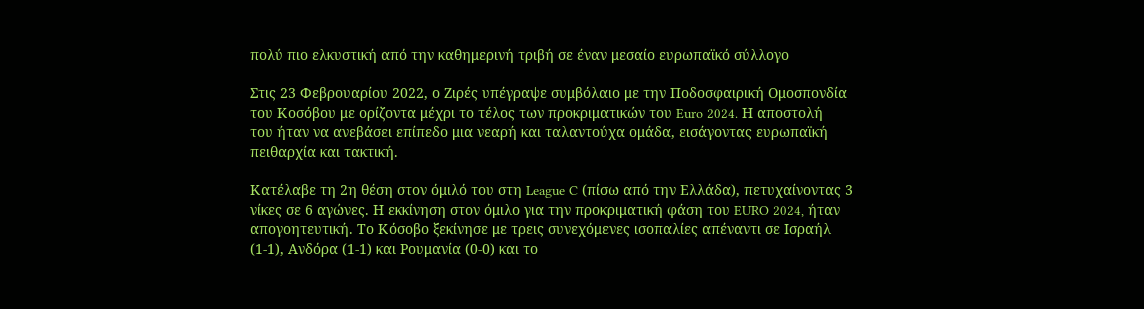πολύ πιο ελκυστική από την καθημερινή τριβή σε έναν μεσαίο ευρωπαϊκό σύλλογο

Στις 23 Φεβρουαρίου 2022, ο Ζιρές υπέγραψε συμβόλαιο με την Ποδοσφαιρική Ομοσπονδία του Κοσόβου με ορίζοντα μέχρι το τέλος των προκριματικών του Euro 2024. Η αποστολή του ήταν να ανεβάσει επίπεδο μια νεαρή και ταλαντούχα ομάδα, εισάγοντας ευρωπαϊκή πειθαρχία και τακτική.

Κατέλαβε τη 2η θέση στον όμιλό του στη League C (πίσω από την Ελλάδα), πετυχαίνοντας 3 νίκες σε 6 αγώνες. Η εκκίνηση στον όμιλο για την προκριματική φάση του EURO 2024, ήταν απογοητευτική. Το Κόσοβο ξεκίνησε με τρεις συνεχόμενες ισοπαλίες απέναντι σε Ισραήλ (1-1), Ανδόρα (1-1) και Ρουμανία (0-0) και το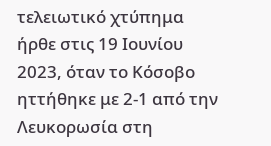τελειωτικό χτύπημα ήρθε στις 19 Ιουνίου 2023, όταν το Κόσοβο ηττήθηκε με 2-1 από την Λευκορωσία στη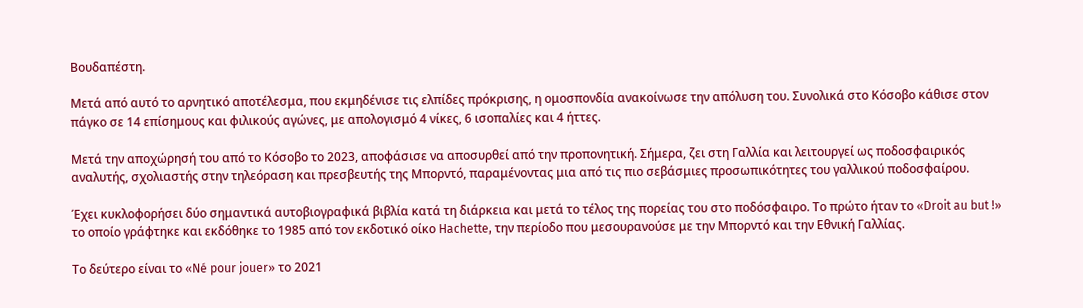Βουδαπέστη.

Μετά από αυτό το αρνητικό αποτέλεσμα, που εκμηδένισε τις ελπίδες πρόκρισης, η ομοσπονδία ανακοίνωσε την απόλυση του. Συνολικά στο Κόσοβο κάθισε στον πάγκο σε 14 επίσημους και φιλικούς αγώνες, με απολογισμό 4 νίκες, 6 ισοπαλίες και 4 ήττες.

Μετά την αποχώρησή του από το Κόσοβο το 2023, αποφάσισε να αποσυρθεί από την προπονητική. Σήμερα, ζει στη Γαλλία και λειτουργεί ως ποδοσφαιρικός αναλυτής, σχολιαστής στην τηλεόραση και πρεσβευτής της Μπορντό, παραμένοντας μια από τις πιο σεβάσμιες προσωπικότητες του γαλλικού ποδοσφαίρου.

Έχει κυκλοφορήσει δύο σημαντικά αυτοβιογραφικά βιβλία κατά τη διάρκεια και μετά το τέλος της πορείας του στο ποδόσφαιρο. Το πρώτο ήταν το «Droit au but !» το οποίο γράφτηκε και εκδόθηκε το 1985 από τον εκδοτικό οίκο Hachette, την περίοδο που μεσουρανούσε με την Μπορντό και την Εθνική Γαλλίας.

Το δεύτερο είναι το «Né pour jouer» το 2021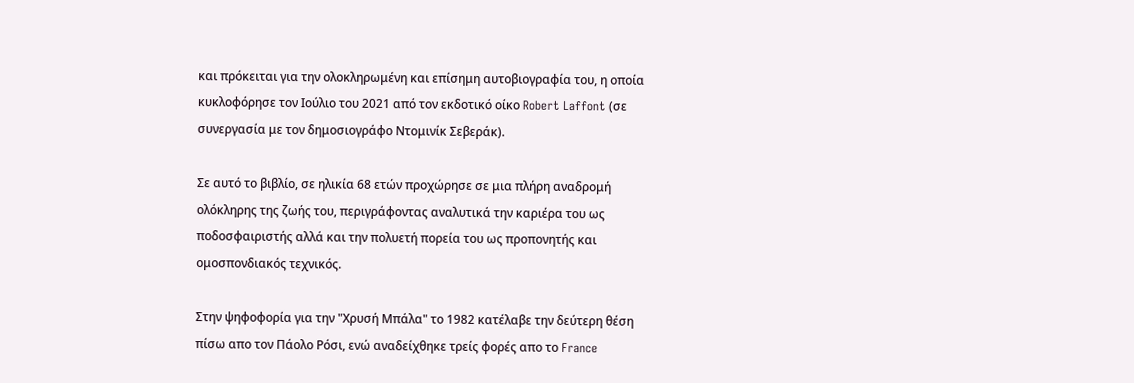και πρόκειται για την ολοκληρωμένη και επίσημη αυτοβιογραφία του, η οποία κυκλοφόρησε τον Ιούλιο του 2021 από τον εκδοτικό οίκο Robert Laffont (σε συνεργασία με τον δημοσιογράφο Ντομινίκ Σεβεράκ).

Σε αυτό το βιβλίο, σε ηλικία 68 ετών προχώρησε σε μια πλήρη αναδρομή ολόκληρης της ζωής του, περιγράφοντας αναλυτικά την καριέρα του ως ποδοσφαιριστής αλλά και την πολυετή πορεία του ως προπονητής και ομοσπονδιακός τεχνικός.

Στην ψηφοφορία για την "Χρυσή Μπάλα" το 1982 κατέλαβε την δεύτερη θέση πίσω απο τον Πάολο Ρόσι, ενώ αναδείχθηκε τρείς φορές απο το France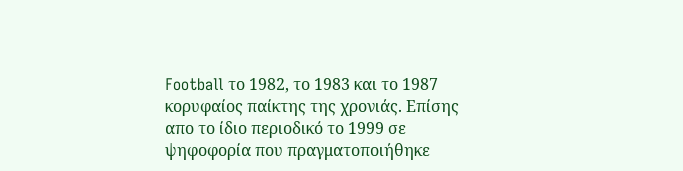Football το 1982, το 1983 και το 1987 κορυφαίος παίκτης της χρονιάς. Επίσης απο το ίδιο περιοδικό το 1999 σε ψηφοφορία που πραγματοποιήθηκε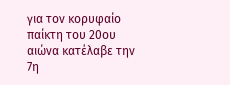για τον κορυφαίο παίκτη του 20ου αιώνα κατέλαβε την 7η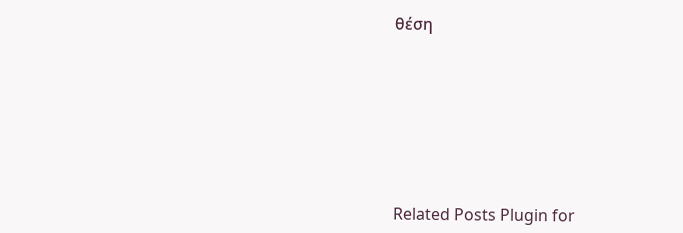θέση







Related Posts Plugin for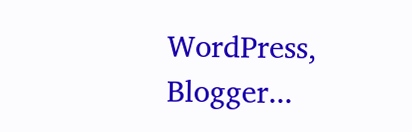WordPress, Blogger...